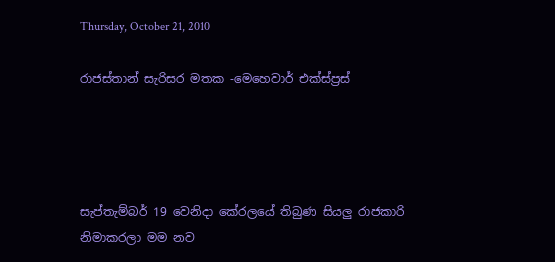Thursday, October 21, 2010

රාජස්තාන් සැරිසර මතක -මෙහෙවාර් එක්ස්ප්‍රස්




සැප්තැම්බර් 19 වෙනිදා කේරලයේ තිබුණ සියලු රාජකාරි නිමාකරලා මම නව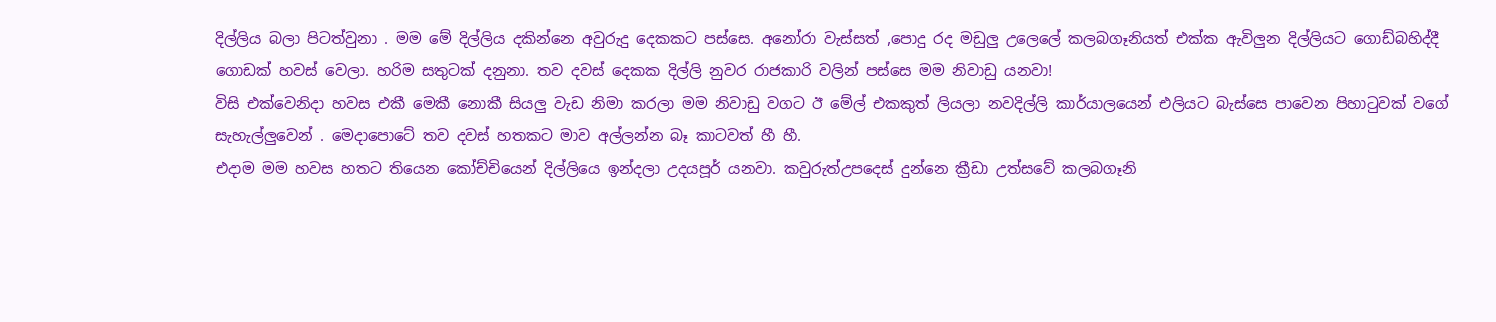දිල්ලිය බලා පිටත්වුනා . මම මේ දිල්ලිය දකින්නෙ අවුරුදු දෙකකට පස්සෙ. අනෝරා වැස්සත් ,පොදු රද මඩුලු උලෙලේ කලබගෑනියත් එක්ක ඇවිලුන දිල්ලියට ගොඩ්බහිද්දී ගොඩක් හවස් වෙලා. හරිම සතුටක් දනුනා. තව දවස් දෙකක දිල්ලි නුවර රාජකාරි වලින් පස්සෙ මම නිවාඩු යනවා!
විසි එක්වෙනිදා හවස එකී මෙකී නොකී සියලු වැඩ නිමා කරලා මම නිවාඩු වගට ඊ මේල් එකකුත් ලියලා නවදිල්ලි කාර්යාලයෙන් එලියට බැස්සෙ පාවෙන පිහාටුවක් වගේ සැහැල්ලුවෙන් . මෙදාපොටේ තව දවස් හතකට මාව අල්ලන්න බෑ කාටවත් හී හී.
එදාම මම හවස හතට තියෙන කෝච්චියෙන් දිල්ලියෙ ඉන්දලා උදයපූර් යනවා. කවුරුත්උපදෙස් දුන්නෙ ක්‍රීඩා උත්සවේ කලබගෑනි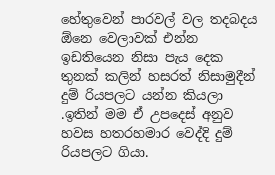හේතුවෙන් පාරවල් වල තදබදය ඕනෙ වෙලාවක් එන්න ඉඩතියෙන නිසා පැය දෙක තුනක් කලින් හසරත් නිසාමුදීන් දුම් රියපලට යන්න කියලා .ඉතින් මම ඒ උපදෙස් අනුව හවස හතරහමාර වෙද්දි දුම් රියපලට ගියා.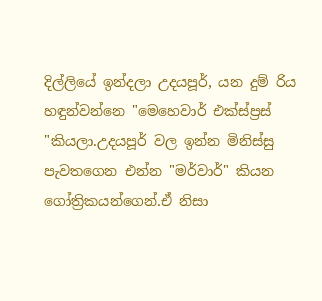දිල්ලියේ ඉන්දලා උදයපූර්, යන දුම් රිය හඳුන්වන්නෙ "මෙහෙවාර් එක්ස්ප්‍රස් "කියලා.උදයපූර් වල ඉන්න මිනිස්සු පැවතගෙන එන්න "මර්වාර්" කියන ගෝත්‍රිකයන්ගෙන්.ඒ නිසා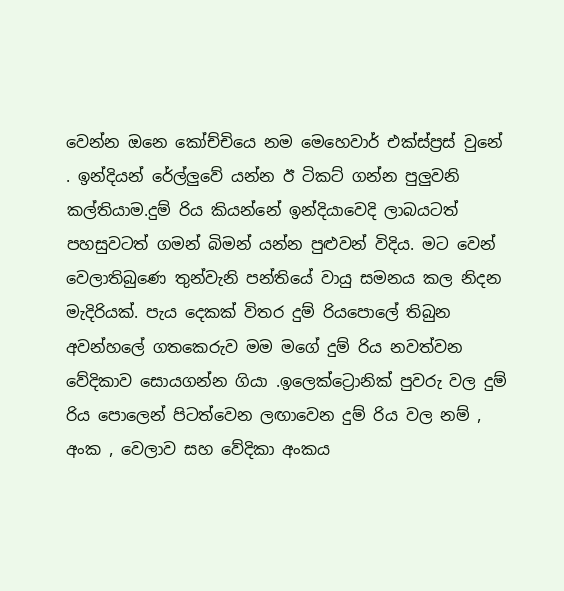වෙන්න ඔනෙ කෝච්චියෙ නම මෙහෙවාර් එක්ස්ප්‍රස් වුනේ . ඉන්දියන් රේල්ලුවේ යන්න ඊ ටිකට් ගන්න පුලුවනි කල්තියාම.දුම් රිය කියන්නේ ඉන්දියාවෙදි ලාබයටත් පහසුවටත් ගමන් බිමන් යන්න පුළුවන් විදිය. මට වෙන් වෙලාතිබුණෙ තුන්වැනි පන්තියේ වායු සමනය කල නිදන මැදිරියක්. පැය දෙකක් විතර දුම් රියපොලේ තිබුන අවන්හලේ ගතකෙරුව මම මගේ දුම් රිය නවත්වන වේදිකාව සොයගන්න ගියා .ඉලෙක්ට්‍රොනික් පුවරු වල දුම් රිය පොලෙන් පිටත්වෙන ලඟාවෙන දුම් රිය වල නම් , අංක , වෙලාව සහ වේදිකා අංකය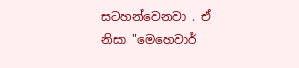සටහන්වෙනවා . ඒ නිසා "මෙහෙවාර්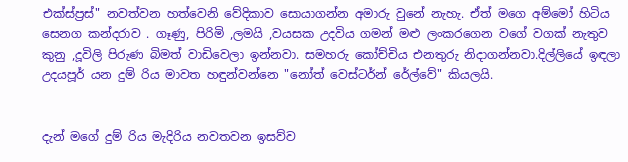එක්ස්ප්‍රස්" නවත්වන හත්වෙනි වේදිකාව සොයාගන්න අමාරු වුනේ නැහැ. ඒත් මගෙ අම්මෝ හිටිය සෙනග කන්දරාව . ගෑණු, පිරිමි ,ලමයි ,වයසක උදවිය ගමන් මළු ලංකරගෙන වගේ වගක් නැතුව කුනු ,දූවිලි පිරුණ බිමත් වාඩිවෙලා ඉන්නවා. සමහරු කෝච්චිය එනතුරු නිදාගන්නවා.දිල්ලියේ ඉඳලා උදයපූර් යන දුම් රිය මාවත හඳුන්වන්නෙ "නෝත් වෙස්ටර්න් රේල්වේ" කියලයි.


දැන් මගේ දුම් රිය මැදිරිය නවතවන ඉසව්ව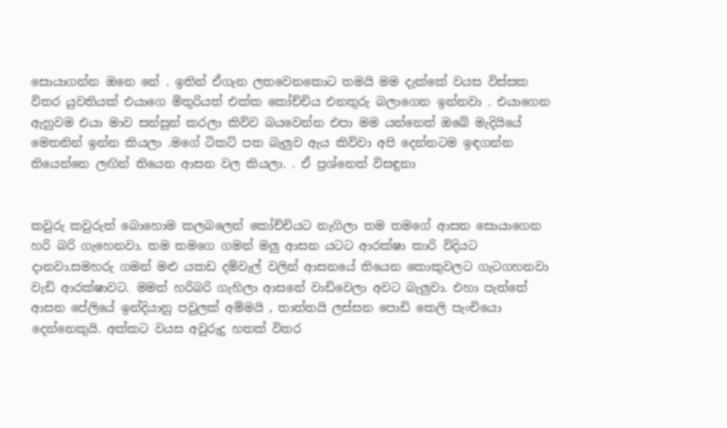සොයාගන්න ඔනෙ නේ . ඉතින් ඒගැන ලතවෙනකොට තමයි මම දැක්කේ වයස විස්සක විතර යුවතියක් එයාගෙ මිතුරියත් එක්ක කෝච්චිය එනතුරු බලාගෙන ඉන්නවා . එයාගෙන ඇහුවම එයා මාව සන්සුන් කරලා කිව්ව බයවෙන්න එපා මම යන්නෙත් ඔබේ මැදියියේ මෙතනින් ඉන්න කියලා .මගේ ටිකට් පත බැලුව ඇය කිව්වා අපි දෙන්නටම ඉඳගන්න තියෙන්නෙ ලඟින් තියෙන ආසන වල කියලා. . ඒ ප්‍රශ්නෙත් විසඳුනා


කවුරු කවුරුත් බොහොම කලබලෙන් කෝච්චියට නැගිලා තම තමගේ ආසන සොයාගෙන හරි බරි ගැහෙනවා. තම තමගෙ ගමන් මලු ආසන යටට ආරක්ෂා කාරි විදියට දානවා.සමහරු ගමන් මළු යකඩ දම්වැල් වලින් ආසනයේ තියෙන කොකුවලට ගැටගහනවා වැඩි ආරක්ෂාවට. මමත් හරිබරි ගැහිලා ආසනේ වාඩිවෙලා අවට බැලුවා. එහා පැත්තේ ආසන පේලියේ ඉන්දියානු පවුලක් අම්මයි , තාත්තයි ලස්සන පොඩි කෙලි පැංචියො දෙන්නෙකුයි. අක්කට වයස අවුරුදු හතක් විතර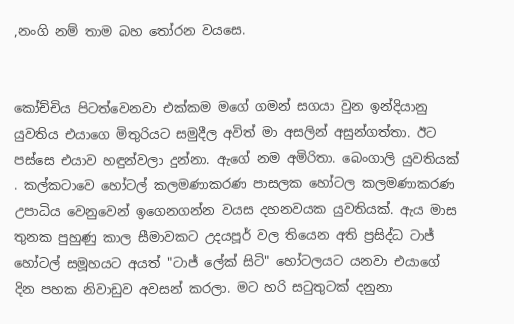,නංගි නම් තාම බහ තෝරන වයසෙ.


කෝච්චිය පිටත්වෙනවා එක්කම මගේ ගමන් සගයා වුන ඉන්දියානු යුවතිය එයාගෙ මිතුරියට සමුදීල අවිත් මා අසලින් අසුන්ගත්තා. ඊට පස්සෙ එයාව හඳුන්වලා දුන්නා. ඇගේ නම අමිරිතා. බෙංගාලි යුවතියක් . කල්කටාවෙ හෝටල් කලමණාකරණ පාසලක හෝටල කලමණාකරණ උපාධිය වෙනුවෙන් ඉගෙනගන්න වයස දහනවයක යුවතියක්. ඇය මාස තුනක පුහුණු කාල සීමාවකට උදයපූර් වල තියෙන අති ප්‍රසිද්ධ ටාජ් හෝටල් සමූහයට අයත් "ටාජ් ලේක් සිටි" හෝටලයට යනවා එයාගේ දින පහක නිවාඩුව අවසන් කරලා. මට හරි සටුතුටක් දනුනා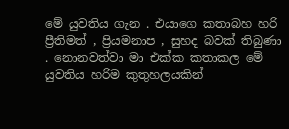මේ යුවතිය ගැන . එයාගෙ කතාබහ හරි ප්‍රීතිමත් , ප්‍රියමනාප , සුහද බවක් තිබුණා . නොනවත්වා මා එක්ක කතාකල මේ යුවතිය හරිම කුතුහලයකින්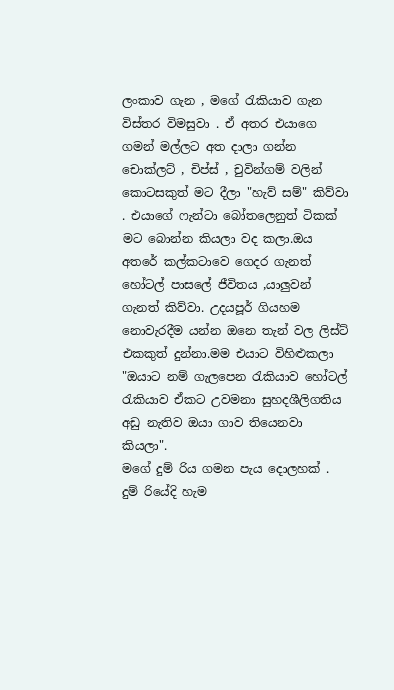ලංකාව ගැන , මගේ රැකියාව ගැන විස්තර විමසුවා . ඒ අතර එයාගෙ ගමන් මල්ලට අත දාලා ගන්න චොක්ලට් , චිප්ස් , චුවින්ගම් වලින් කොටසකුත් මට දීලා "හැව් සම්" කිව්වා . එයාගේ ෆැන්ටා බෝතලෙනුත් ටිකක් මට බොන්න කියලා වද කලා.ඔය අතරේ කල්කටාවෙ ගෙදර ගැනත් හෝටල් පාසලේ ජීවිතය ,යාලුවන් ගැනත් කිව්වා. උදයපූර් ගියහම නොවැරදීම යන්න ඔනෙ තැන් වල ලිස්ට් එකකුත් දුන්නා.මම එයාට විහිළුකලා "ඔයාට නම් ගැලපෙන රැකියාව හෝටල් රැකියාව ඒකට උවමනා සුහදශීලිගතිය අඩු නැතිව ඔයා ගාව තියෙනවා කියලා".
මගේ දුම් රිය ගමන පැය දොලහක් . දුම් රියේදි හැම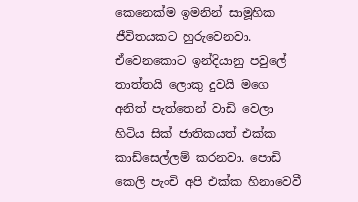කෙනෙක්ම ඉමනින් සාමූහික ජීවිතයකට හුරුවෙනවා. ඒවෙනකොට ඉන්දියානු පවුලේ තාත්තයි ලොකු දුවයි මගෙ අනිත් පැත්තෙන් වාඩි වෙලා හිටිය සික් ජාතිකයත් එක්ක කාඩ්සෙල්ලම් කරනවා. පොඩි කෙලි පැංචි අපි එක්ක හිනාවෙවී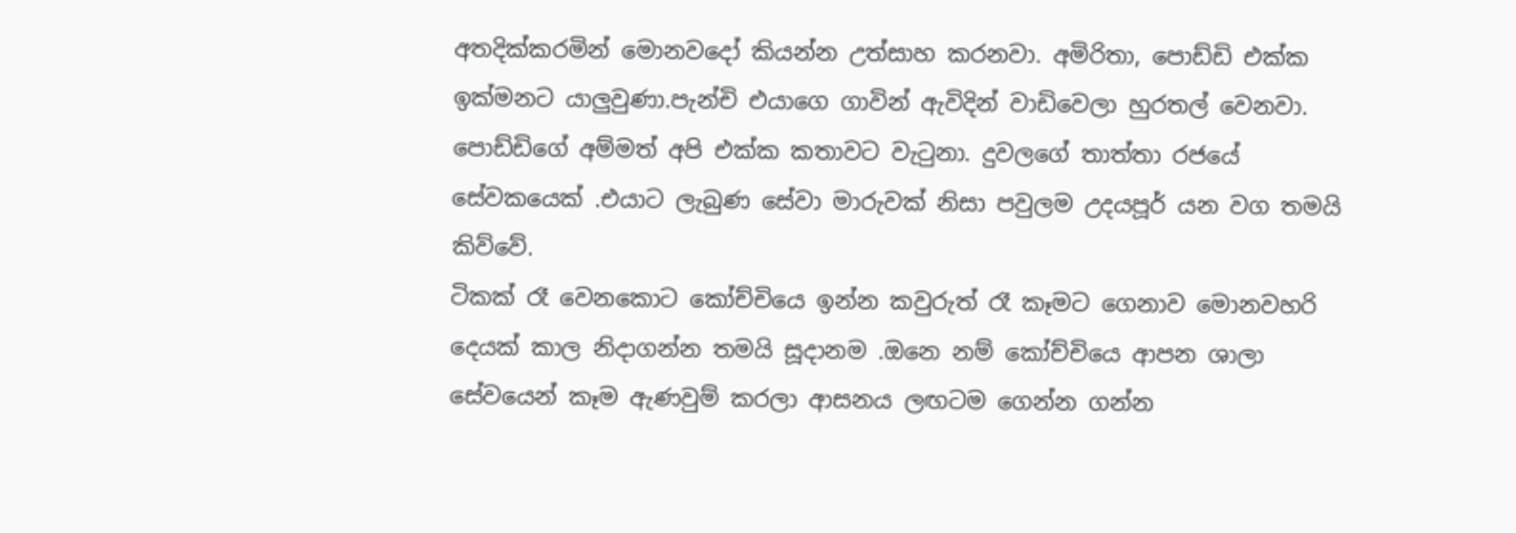අතදික්කරමින් මොනවදෝ කියන්න උත්සාහ කරනවා. අමිරිතා, පොඩ්ඩි එක්ක ඉක්මනට යාලුවුණා.පැන්චි එයාගෙ ගාවින් ඇවිදින් වාඩිවෙලා හුරතල් වෙනවා. පොඩ්ඩිගේ අම්මත් අපි එක්ක කතාවට වැටුනා. දුවලගේ තාත්තා රජයේ සේවකයෙක් .එයාට ලැබුණ සේවා මාරුවක් නිසා පවුලම උදයපූර් යන වග තමයි කිව්වේ.
ටිකක් රෑ වෙනකොට කෝච්චියෙ ඉන්න කවුරුත් රෑ කෑමට ගෙනාව මොනවහරි දෙයක් කාල නිදාගන්න තමයි සූදානම .ඔනෙ නම් කෝච්චියෙ ආපන ශාලා සේවයෙන් කෑම ඇණවුම් කරලා ආසනය ලඟටම ගෙන්න ගන්න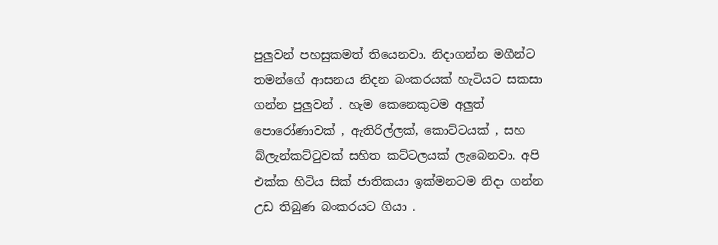පුලුවන් පහසුකමත් තියෙනවා. නිදාගන්න මගීන්ට තමන්ගේ ආසනය නිදන බංකරයක් හැටියට සකසා ගන්න පුලුවන් . හැම කෙනෙකුටම අලුත් පොරෝණාවක් , ඇතිරිල්ලක්, කොට්ටයක් , සහ බ්ලැන්කට්ටුවක් සහිත කට්ටලයක් ලැබෙනවා. අපි එක්ක හිටිය සික් ජාතිකයා ඉක්මනටම නිදා ගන්න උඩ තිබුණ බංකරයට ගියා .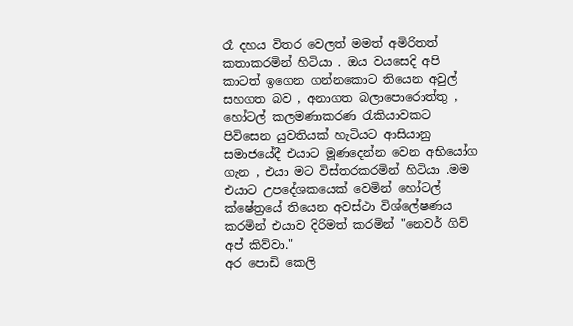රෑ දහය විතර වෙලත් මමත් අමිරිතත් කතාකරමින් හිටියා . ඔය වයසෙදි අපි කාටත් ඉගෙන ගන්නකොට තියෙන අවුල් සහගත බව , අනාගත බලාපොරොත්තු , හෝටල් කලමණාකරණ රැකියාවකට පිවිසෙන යුවතියක් හැටියට ආසියානු සමාජයේදී එයාට මූණදෙන්න වෙන අභියෝග ගැන , එයා මට විස්තරකරමින් හිටියා .මම එයාට උපදේශකයෙක් වෙමින් හෝටල් ක්ෂේත්‍රයේ තියෙන අවස්ථා විශ්ලේෂණය කරමින් එයාව දිරිමත් කරමින් "නෙවර් ගිව් අප් කිව්වා."
අර පොඩි කෙලි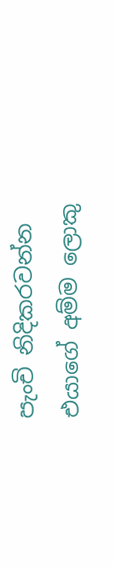පැංචි නිදිකරවන්න එයාගේ අම්ම ලොකු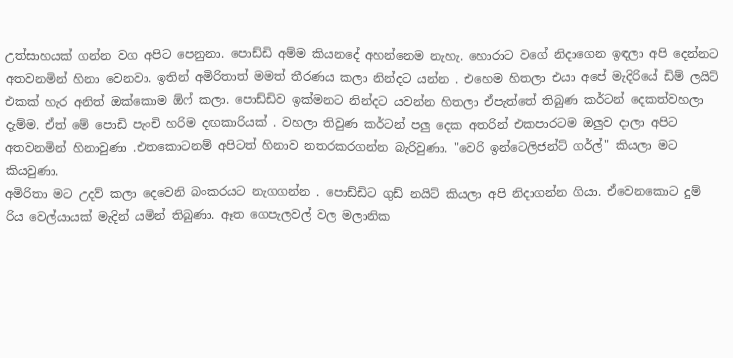උත්සාහයක් ගන්න වග අපිට පෙනුනා. පොඩ්ඩි අම්ම කියනදේ අහන්නෙම නැහැ. හොරාට වගේ නිදාගෙන ඉඳලා අපි දෙන්නට අතවනමින් හිනා වෙනවා. ඉතින් අමිරිතාත් මමත් තීරණය කලා නින්දට යන්න . එහෙම හිතලා එයා අපේ මැදිරියේ ඩිම් ලයිට් එකක් හැර අනිත් ඔක්කොම ඕෆ් කලා. පොඩ්ඩිව ඉක්මනට නින්දට යවන්න හිතලා ඒපැත්තේ තිබුණ කර්ටන් දෙකත්වහලා දැම්ම. ඒත් මේ පොඩි පැංචි හරිම දඟකාරියක් . වහලා තිවුණ කර්ටන් පලු දෙක අතරින් එකපාරටම ඔලුව දාලා අපිට අතවනමින් හිනාවුණා .එතකොටනම් අපිටත් හිනාව නතරකරගන්න බැරිවුණා. "වෙරි ඉන්ටෙලිජන්ට් ගර්ල්" කියලා මට කියවුණා.
අමිරිතා මට උදව් කලා දෙවෙනි බංකරයට නැගගන්න . පොඩ්ඩිට ගුඩ් නයිට් කියලා අපි නිදාගන්න ගියා. ඒවෙනකොට දුම් රිය වෙල්යායක් මැදින් යමින් තිබුණා. ඈත ගෙපැලවල් වල මලානික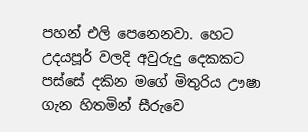පහන් එලි පෙනෙනවා. හෙට උදයපූර් වලදි අවුරුදු දෙකකට පස්සේ දකින මගේ මිතුරිය ඌෂා ගැන හිතමින් සීරුවෙ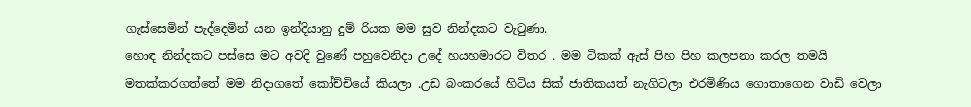ගැස්සෙමින් පැද්දෙමින් යන ඉන්දියානු දුම් රියක මම සුව නින්දකට වැටුණා.
හොඳ නින්දකට පස්සෙ මට අවදි වුණේ පහුවෙනිදා උදේ හයහමාරට විතර . මම ටිකක් ඇස් පිහ පිහ කලපනා කරල තමයි මතක්කරගත්තේ මම නිදාගතේ කෝච්චියේ කියලා .උඩ බංකරයේ හිටිය සික් ජාතිකයත් නැගිටලා එරමිණිය ගොතාගෙන වාඩි වෙලා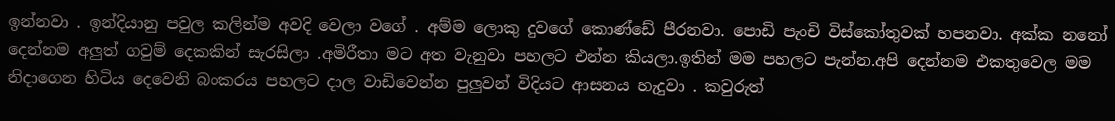ඉන්නවා . ඉන්දියානු පවුල කලින්ම අවදි වෙලා වගේ . අම්ම ලොකු දුවගේ කොණ්ඩේ පීරනවා. පොඩි පැංචි විස්කෝතුවක් හපනවා. අක්ක නනෝ දෙන්නම අලුත් ගවුම් දෙකකින් සැරසිලා .අමිරීතා මට අත වැනුවා පහලට එන්න කියලා.ඉතින් මම පහලට පැන්න.අපි දෙන්නම එකතුවෙල මම නිදාගෙන හිටිය දෙවෙනි බංකරය පහලට දාල වාඩිවෙන්න පුලුවන් විදියට ආසනය හැදුවා . කවුරුත්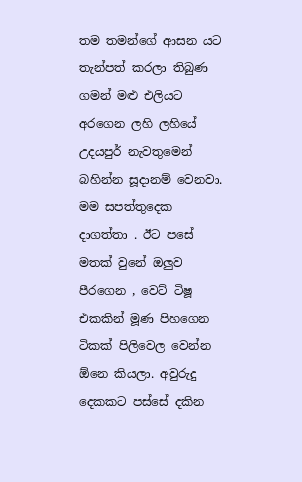තම තමන්ගේ ආසන යට තැන්පත් කරලා තිබුණ ගමන් මළු එලියට අරගෙන ලහි ලහියේ උදයපුර් නැවතුමෙන් බහින්න සූදානම් වෙනවා. මම සපත්තුදෙක දාගත්තා . ඊට පසේ මතක් වුනේ ඔලුව පීරගෙන , වෙට් ටිෂූ එකකින් මූණ පිහගෙන ටිකක් පිලිවෙල වෙන්න ඕනෙ කියලා. අවුරුදු දෙකකට පස්සේ දකින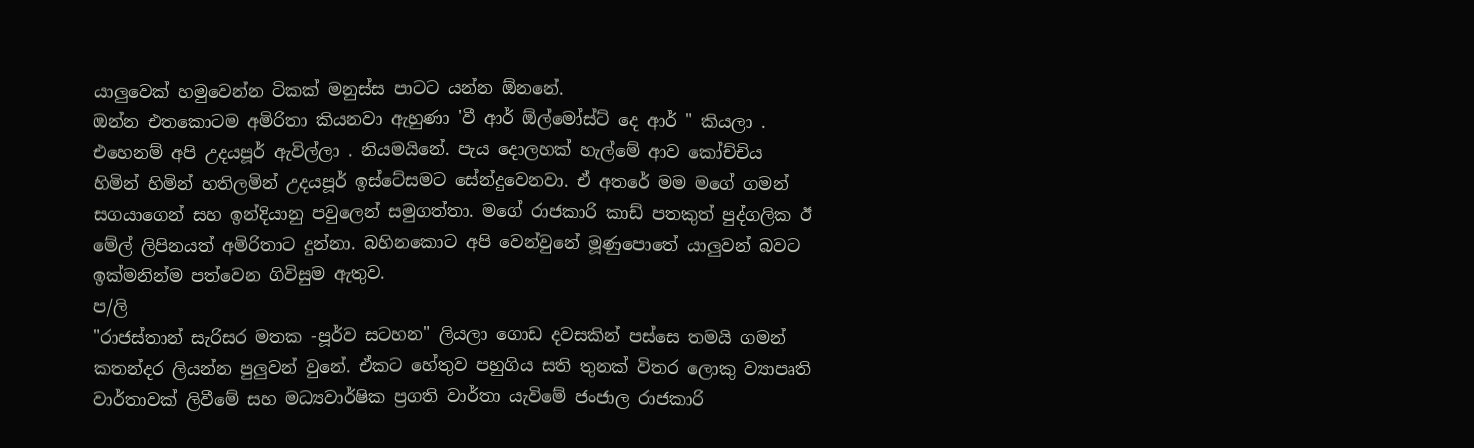යාලුවෙක් හමුවෙන්න ටිකක් මනුස්ස පාටට යන්න ඕනනේ.
ඔන්න එතකොටම අමිරිතා කියනවා ඇහුණා 'වී ආර් ඕල්මෝස්ට් දෙ ආර් " කියලා . එහෙනම් අපි උදයපූර් ඇවිල්ලා . නියමයිනේ. පැය දොලහක් හැල්මේ ආව කෝච්චිය හිමින් හිමින් හතිලමින් උදයපූර් ඉස්ටේසමට සේන්දුවෙනවා. ඒ අතරේ මම මගේ ගමන් සගයාගෙන් සහ ඉන්දියානු පවුලෙන් සමුගත්තා. මගේ රාජකාරි කාඩ් පතකුත් පුද්ගලික ඊ මේල් ලිපිනයත් අමිරිතාට දුන්නා. බහිනකොට අපි වෙන්වුනේ මූණුපොතේ යාලුවන් බවට ඉක්මනින්ම පත්වෙන ගිවිසුම ඇතුව.
ප/ලි
"රාජස්තාන් සැරිසර මතක -පූර්ව සටහන" ලියලා ගොඩ දවසකින් පස්සෙ තමයි ගමන් කතන්දර ලියන්න පුලුවන් වුනේ. ඒකට හේතුව පහුගිය සති තුනක් විතර ලොකු ව්‍යාපෘති වාර්තාවක් ලිවීමේ සහ මධ්‍යවාර්ෂික ප්‍රගති වාර්තා යැවිමේ ජංජාල රාජකාරි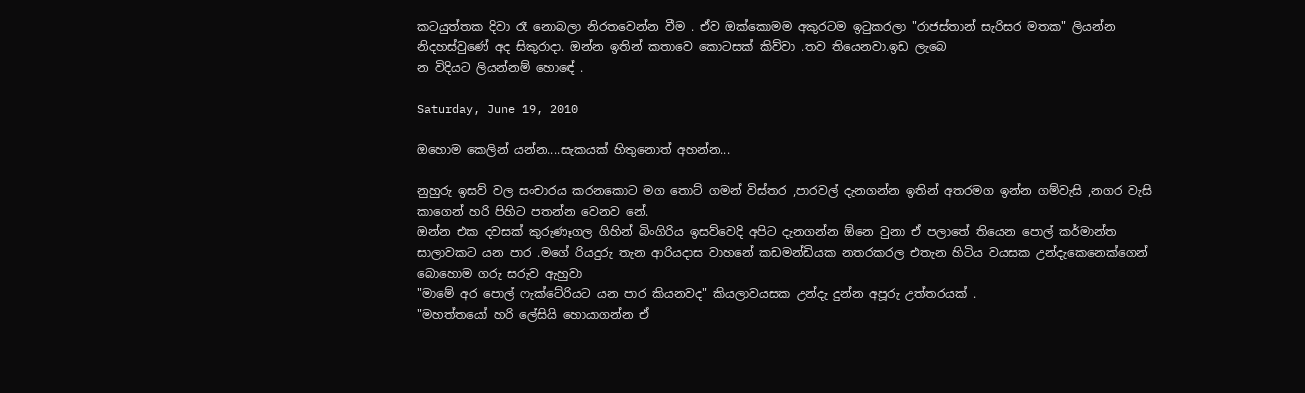කටයුත්තක දිවා රෑ නොබලා නිරතවෙන්න වීම . ඒව ඔක්කොමම අකුරටම ඉටුකරලා "රාජස්තාන් සැරිසර මතක" ලියන්න නිදහස්වුණේ අද සිකුරාදා. ඔන්න ඉතින් කතාවෙ කොටසක් කිව්වා .තව තියෙනවා.ඉඩ ලැබෙ
න විදියට ලියන්නම් හොඳේ .

Saturday, June 19, 2010

ඔහොම කෙලින් යන්න....සැකයක් හිතුනොත් අහන්න...

නුහුරු ඉසව් වල සංචාරය කරනකොට මග තොට් ගමන් විස්තර ,පාරවල් දැනගන්න ඉතින් අතරමග ඉන්න ගම්වැසි ,නගර වැසි කාගෙන් හරි පිහිට පතන්න වෙනව නේ.
ඔන්න එක දවසක් කුරුණෑගල ගිහින් බිංගිරිය ඉසව්වෙදි අපිට දැනගන්න ඕනෙ වුනා ඒ පලාතේ තියෙන පොල් කර්මාන්ත සාලාවකට යන පාර .මගේ රියදුරු තැන ආරියදාස වාහනේ කඩමන්ඩියක නතරකරල එතැන හිටිය වයසක උන්දැකෙනෙක්ගෙන් බොහොම ගරු සරුව ඇහුවා
"මාමේ අර පොල් ෆැක්ටේරියට යන පාර කියනවද" කියලාවයසක උන්දැ දුන්න අපූරු උත්තරයක් .
"මහත්තයෝ හරි ලේසියි හොයාගන්න ඒ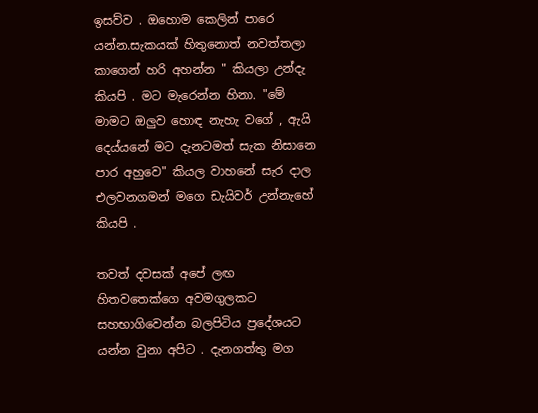ඉසව්ව . ඔහොම කෙලින් පාරෙ යන්න.සැකයක් හිතුනොත් නවත්තලා කාගෙන් හරි අහන්න " කියලා උන්දැ කියපි . මට මැරෙන්න හිනා. "මේ මාමට ඔලුව හොඳ නැහැ වගේ , ඇයි දෙය්යනේ මට දැනටමත් සැක නිසානෙ පාර අහුවෙ" කියල වාහනේ සැර දාල එලවනගමන් මගෙ ඩැයිවර් උන්නැහේ කියපි .

තවත් දවසක් අපේ ලඟ හිතවතෙක්ගෙ අවමගුලකට සහභාගිවෙන්න බලපිටිය ප්‍රදේශයට යන්න වුනා අපිට . දැනගත්තු මග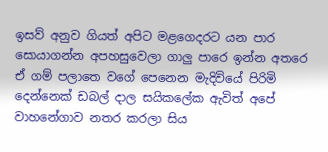ඉසව් අනුව ගියත් අපිට මළගෙදරට යන පාර සොයාගන්න අපහසුවෙලා ගාලු පාරෙ ඉන්න අතරෙ ඒ ගම් පලාතෙ වගේ පෙනෙන මැදිවියේ පිරිමි දෙන්නෙක් ඩබල් දාල සයිකලේක ඇවිත් අපේ වාහනේගාව නතර කරලා සිය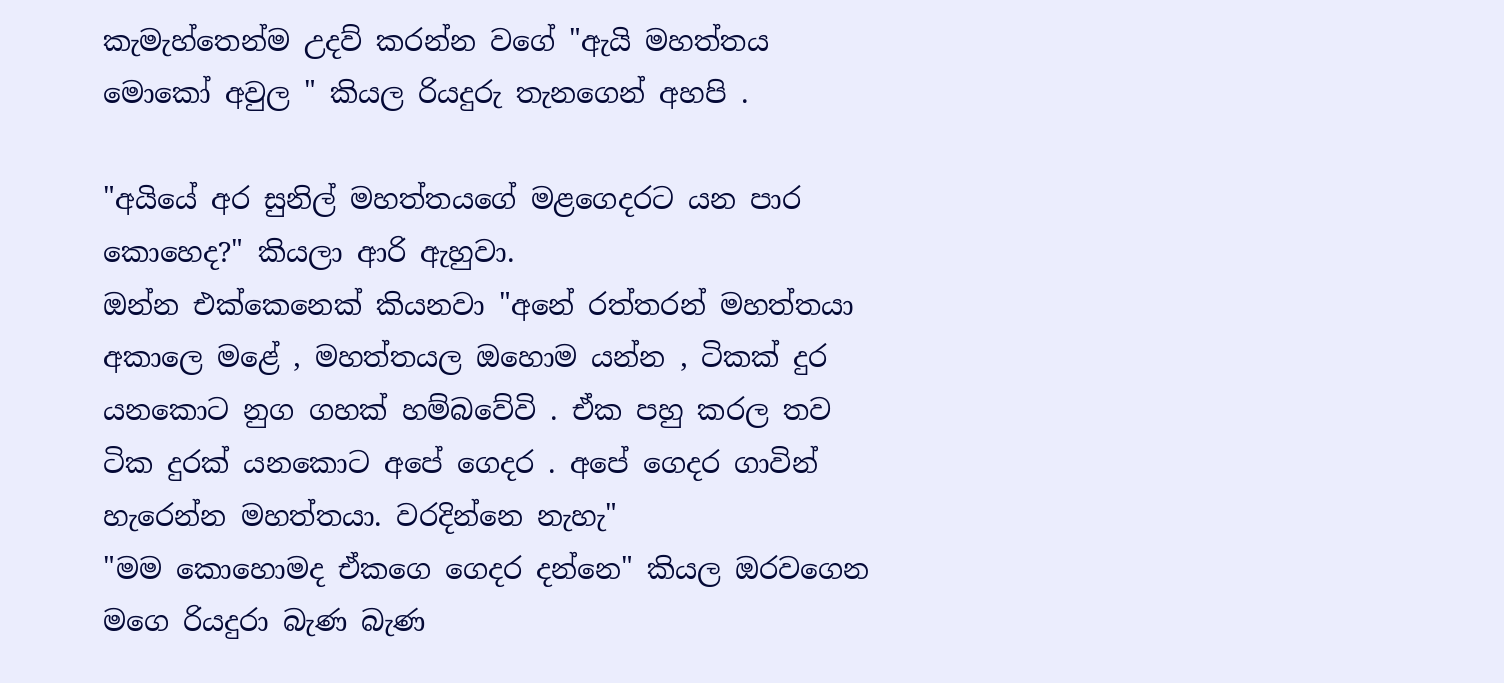කැමැහ්තෙන්ම උදව් කරන්න වගේ "ඇයි මහත්තය මොකෝ අවුල " කියල රියදුරු තැනගෙන් අහපි .

"අයියේ අර සුනිල් මහත්තයගේ මළගෙදරට යන පාර කොහෙද?" කියලා ආරි ඇහුවා.
ඔන්න එක්කෙනෙක් කියනවා "අනේ රත්තරන් මහත්තයා අකාලෙ මළේ , මහත්තයල ඔහොම යන්න , ටිකක් දුර යනකොට නුග ගහක් හම්බවේවි . ඒක පහු කරල තව ටික දුරක් යනකොට අපේ ගෙදර . අපේ ගෙදර ගාවින් හැරෙන්න මහත්තයා. වරදින්නෙ නැහැ"
"මම කොහොමද ඒකගෙ ගෙදර දන්නෙ" කියල ඔරවගෙන මගෙ රියදුරා බැණ බැණ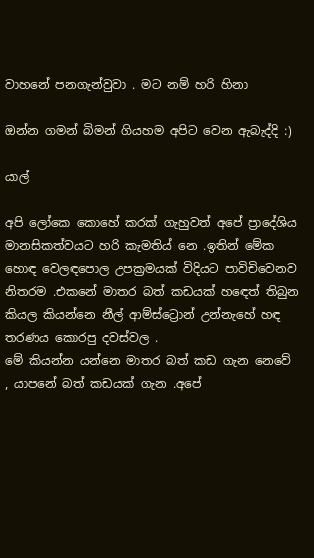වාහනේ පනගැන්වුවා . මට නම් හරි හිනා

ඔන්න ගමන් බිමන් ගියහම අපිට වෙන ඇබැද්දි :)

යාල්

අපි ලෝකෙ කොහේ කරක් ගැහුවත් අපේ ප්‍රාදේශිය මානසිකත්වයට හරි කැමතිය් නෙ .ඉතින් මේක හොඳ වෙලඳපොල උපක්‍රමයක් විදියට පාවිචිවෙනව නිතරම .එකනේ මාතර බත් කඩයක් හඳෙත් තිබුන කියල කියන්නෙ නීල් ආම්ස්ට්‍රොන් උන්නැහේ හඳ තරණය කොරපු දවස්වල .
මේ කියන්න යන්නෙ මාතර බත් කඩ ගැන නෙවේ , යාපනේ බත් කඩයක් ගැන .අපේ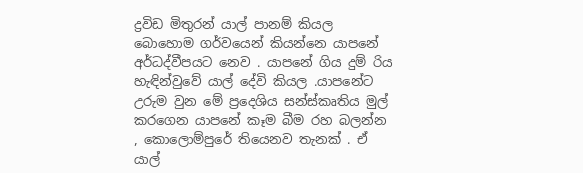ද්‍රවිඩ මිතුරන් යාල් පානම් කියල බොහොම ගර්වයෙන් කියන්නෙ යාපනේ අර්ධද්වීපයට නෙව . යාපනේ ගිය දුම් රිය හැඳින්වුවේ යාල් දේවි කියල .යාපනේට උරුම වුන මේ ප්‍රදෙශිය සන්ස්කෘතිය මුල් කරගෙන යාපනේ කෑම බීම රහ බලන්න , කොලොම්පුරේ තියෙනව තැනක් . ඒ යාල්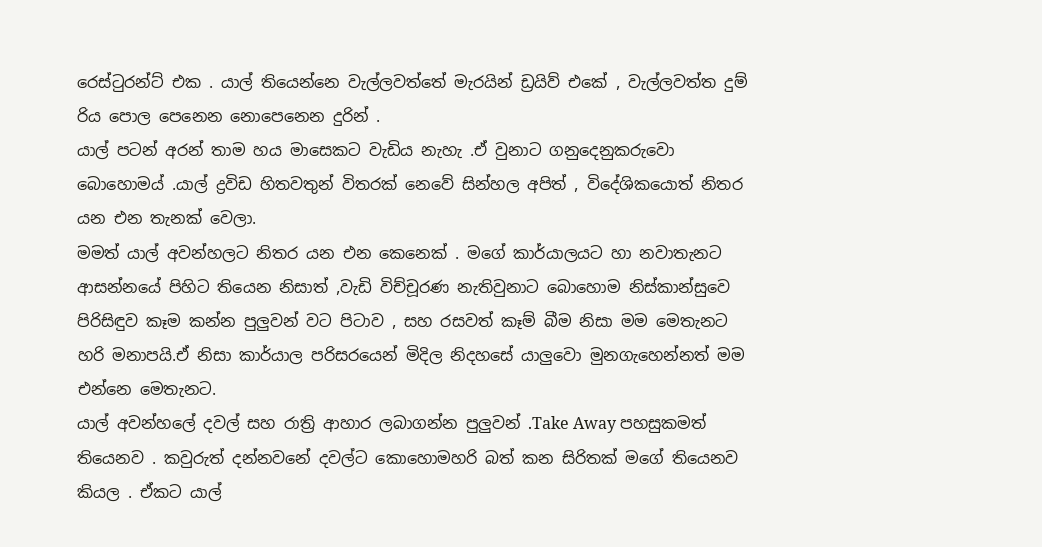රෙස්ටුරන්ට් එක . යාල් තියෙන්නෙ වැල්ලවත්තේ මැරයින් ඩ්‍රයිව් එකේ , වැල්ලවත්ත දුම් රිය පොල පෙනෙන නොපෙනෙන දුරින් .
යාල් පටන් අරන් තාම හය මාසෙකට වැඩිය නැහැ .ඒ වුනාට ගනුදෙනුකරුවො බොහොමය් .යාල් ද්‍රවිඩ හිතවතුන් විතරක් නෙවේ සින්හල අපිත් , විදේශිකයොත් නිතර යන එන තැනක් වෙලා.
මමත් යාල් අවන්හලට නිතර යන එන කෙනෙක් . මගේ කාර්යාලයට හා නවාතැනට ආසන්නයේ පිහිට තියෙන නිසාත් ,වැඩි විච්චූරණ නැතිවුනාට බොහොම නිස්කාන්සුවෙ පිරිසිඳුව කෑම කන්න පුලුවන් වට පිටාව , සහ රසවත් කෑම් බීම නිසා මම මෙතැනට හරි මනාපයි.ඒ නිසා කාර්යාල පරිසරයෙන් මිදිල නිදහසේ යාලුවො මුනගැහෙන්නත් මම එන්නෙ මෙතැනට.
යාල් අවන්හලේ දවල් සහ රාත්‍රි ආහාර ලබාගන්න පුලුවන් .Take Away පහසුකමත් තියෙනව . කවුරුත් දන්නවනේ දවල්ට කොහොමහරි බත් කන සිරිතක් මගේ තියෙනව කියල . ඒකට යාල්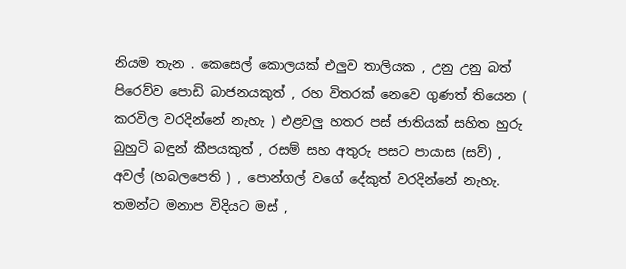නියම තැන . කෙසෙල් කොලයක් එලුව තාලියක , උනු උනු බත් පිරෙව්ව පොඩි බාජනයකුත් , රහ විතරක් නෙවෙ ගුණත් තියෙන ( කරවිල වරදින්නේ නැහැ ) එළවලු හතර පස් ජාතියක් සහිත හුරු බුහුටි බඳුන් කීපයකුත් , රසම් සහ අතුරු පසට පායාස (සව්) , අවල් (හබලපෙති ) , පොන්ගල් වගේ දේකුත් වරදින්නේ නැහැ. තමන්ට මනාප විදියට මස් ,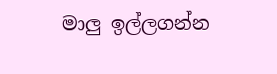මාලු ඉල්ලගන්න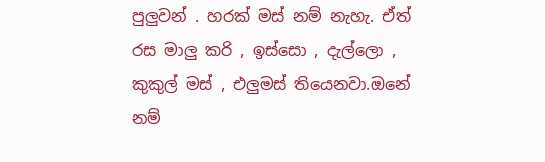පුලුවන් . හරක් මස් නම් නැහැ. ඒත් රස මාලු කරි , ඉස්සො , දැල්ලො , කුකුල් මස් , එලුමස් තියෙනවා.ඔනේ නම්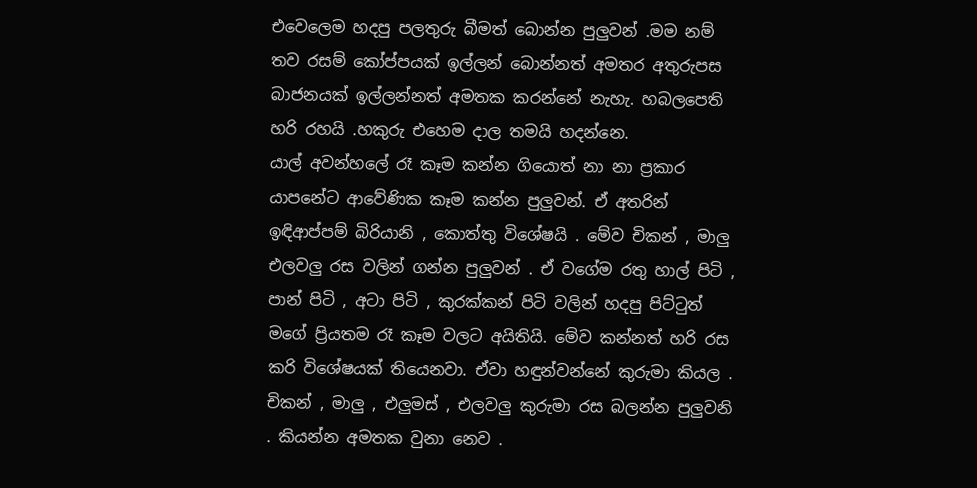එවෙලෙම හදපු පලතුරු බීමත් බොන්න පුලුවන් .මම නම් තව රසම් කෝප්පයක් ඉල්ලන් බොන්නත් අමතර අතුරුපස බාජනයක් ඉල්ලන්නත් අමතක කරන්නේ නැහැ. හබලපෙති හරි රහයි .හකුරු එහෙම දාල තමයි හදන්නෙ.
යාල් අවන්හලේ රෑ කෑම කන්න ගියොත් නා නා ප්‍රකාර යාපනේට ආවේණික කෑම කන්න පුලුවන්. ඒ අතරින් ඉඳිආප්පම් බිරියානි , කොත්තු විශේෂයි . මේව චිකන් , මාලු එලවලු රස වලින් ගන්න පුලුවන් . ඒ වගේම රතු හාල් පිටි , පාන් පිටි , අටා පිටි , කුරක්කන් පිටි වලින් හදපු පිට්ටුත් මගේ ප්‍රියතම රෑ කෑම වලට අයිතියි. මේව කන්නත් හරි රස කරි විශේෂයක් තියෙනවා. ඒවා හඳුන්වන්නේ කුරුමා කියල . චිකන් , මාලු , එලුමස් , එලවලු කුරුමා රස බලන්න පුලුවනි . කියන්න අමතක වුනා නෙව .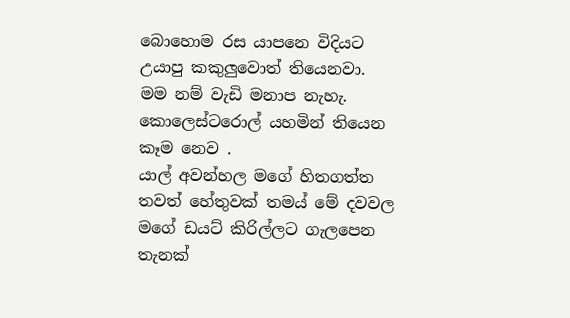බොහොම රස යාපනෙ විදියට උයාපු කකුලුවොත් තියෙනවා. මම නම් වැඩි මනාප නැහැ. කොලෙස්ටරොල් යහමින් තියෙන කෑම නෙව .
යාල් අවන්හල මගේ හිතගත්ත තවත් හේතුවක් තමය් මේ දවවල මගේ ඩයට් කිරිල්ලට ගැලපෙන තැනක්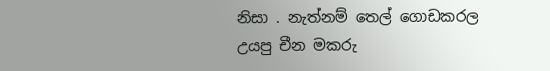නිසා . නැත්නම් තෙල් ගොඩකරල උයපු චීන මකරු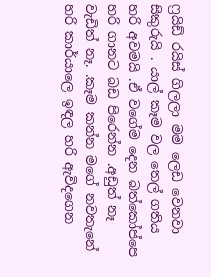ෆ්‍රයිඩ් රයිස් ගිලලා මම ලෙඩ වෙනවා සිකුරුයි . යාල් කෑම වල තෙල් ගතිය හරි අවමයි .ඒ වගේම දෙන බත්කෝප්පෙ හරි ගානට බඩ පිරෙන්න .අඩුත් නෑ වැඩිත් නෑ. .කෑම කන්න මගේ නවතැනේ හරි කාර්යාලෙ ඉඳල හරි ඇවිදගෙන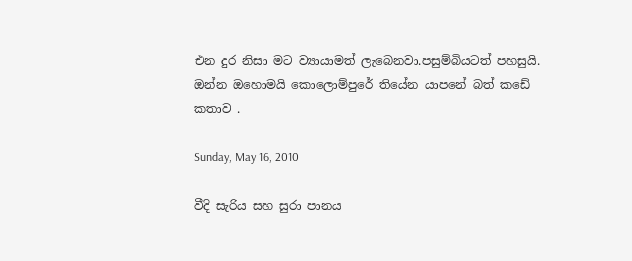එන දුර නිසා මට ව්‍යායාමත් ලැබෙනවා.පසුම්බියටත් පහසුයි.
ඔන්න ඔහොමයි කොලොම්පුරේ තියේන යාපනේ බත් කඩේ කතාව .

Sunday, May 16, 2010

වීදි සැරිය සහ සුරා පානය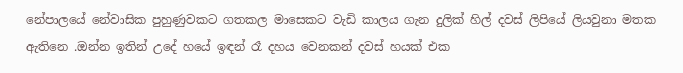නේපාලයේ නේවාසික පුහුණුවකට ගතකල මාසෙකට වැඩි කාලය ගැන දුලික් හිල් දවස් ලිපියේ ලියවුනා මතක ඇතිනෙ .ඔන්න ඉතින් උදේ හයේ ඉඳන් රෑ දහය වෙනකන් දවස් හයක් එක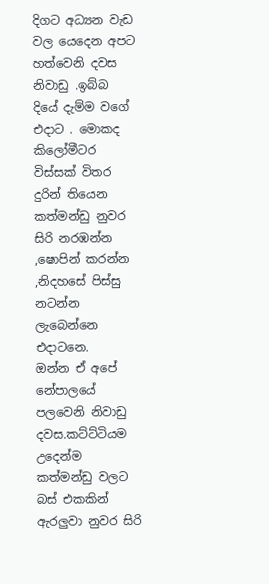දිගට අධ්‍යන වැඩ වල යෙදෙන අපට හත්වෙනි දවස නිවාඩු .ඉබ්බ දියේ දැම්ම වගේ එදාට . මොකද කිලෝමීටර විස්සක් විතර දුරින් තියෙන කත්මන්ඩු නුවර සිරි නරඹන්න ,ෂොපින් කරන්න ,නිදහසේ පිස්සු නටන්න ලැබෙන්නෙ එදාටනෙ.
ඔන්න ඒ අපේ නේපාලයේ පලවෙනි නිවාඩු දවස.කට්ට්ටියම උදෙන්ම කත්මන්ඩු වලට බස් එකකින් ඇරලුවා නුවර සිරි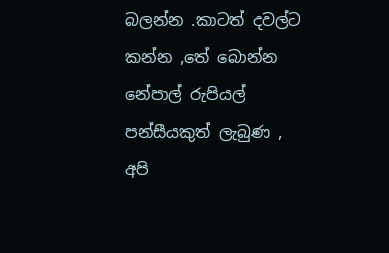බලන්න .කාටත් දවල්ට කන්න ,තේ බොන්න නේපාල් රුපියල් පන්සීයකුත් ලැබුණ , අපි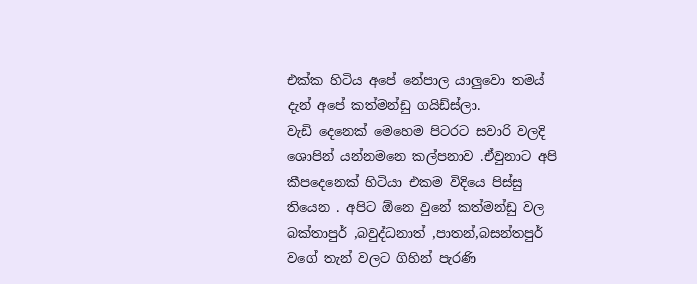එක්ක හිටිය අපේ නේපාල යාලුවො තමය් දැන් අපේ කත්මන්ඩු ගයිඩ්ස්ලා.
වැඩි දෙනෙක් මෙහෙම පිටරට සවාරි වලදි ශොපින් යන්නමනෙ කල්පනාව .ඒවුනාට අපි කීපදෙනෙක් හිටියා එකම විදියෙ පිස්සු තියෙන . අපිට ඕනෙ වුනේ කත්මන්ඩු වල බක්තාපුර් ,බවුද්ධනාත් ,පාතන්,බසන්තපුර් වගේ තැන් වලට ගිහින් පැරණි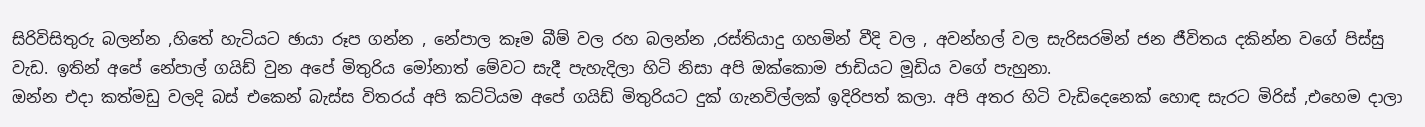සිරිවිසිතුරු බලන්න ,හිතේ හැටියට ඡායා රූප ගන්න , නේපාල කෑම බීම් වල රහ බලන්න ,රස්තියාදු ගහමින් වීදි වල , අවන්හල් වල සැරිසරමින් ජන ජීවිතය දකින්න වගේ පිස්සු වැඩ. ඉතින් අපේ නේපාල් ගයිඩ් වුන අපේ මිතුරිය මෝනාත් මේවට සැදී පැහැදිලා හිටි නිසා අපි ඔක්කොම ජාඩියට මූඩිය වගේ පැහුනා.
ඔන්න එදා කත්මඩු වලදි බස් එකෙන් බැස්ස විතරය් අපි කට්ටියම අපේ ගයිඩ් මිතුරියට දුක් ගැනවිල්ලක් ඉදිරිපත් කලා. අපි අතර හිටි වැඩිදෙනෙක් හොඳ සැරට මිරිස් ,එහෙම දාලා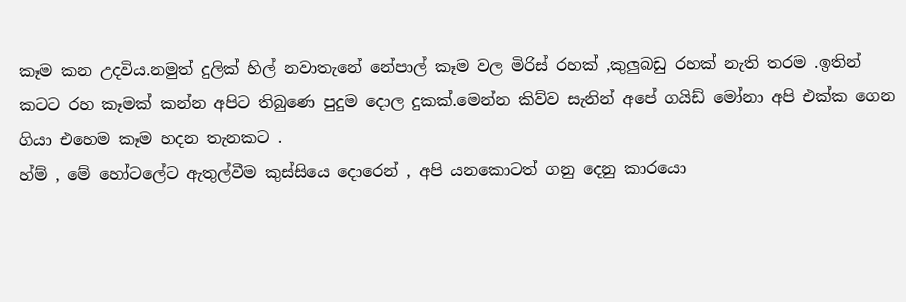කෑම කන උදවිය.නමුත් දුලික් හිල් නවාතැනේ නේපාල් කෑම වල මිරිස් රහක් ,කුලුබඩු රහක් නැති තරම .ඉතින් කටට රහ කෑමක් කන්න අපිට තිබුණෙ පුදුම දොල දුකක්.මෙන්න කිව්ව සැනින් අපේ ගයිඩ් මෝනා අපි එක්ක ගෙන ගියා එහෙම කෑම හදන තැනකට .
හ්ම් , මේ හෝටලේට ඇතුල්වීම කුස්සියෙ දොරෙන් , අපි යනකොටත් ගනු දෙනු කාරයො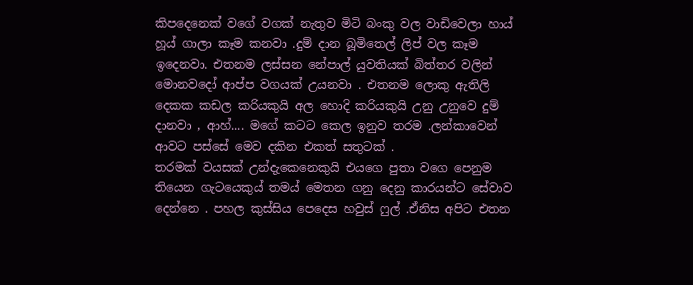කිපදෙනෙක් වගේ වගක් නැතුව මිටි බංකු වල වාඩිවෙලා හාය් හූය් ගාලා කෑම කනවා .දුම් දාන බූමිතෙල් ලිප් වල කෑම ඉදෙනවා. එතනම ලස්සන නේපාල් යුවතියක් බිත්තර වලින් මොනවදෝ ආප්ප වගයක් උයනවා . එතනම ලොකු ඇතිලි දෙකක කඩල කරියකුයි අල හොදි කරියකුයි උනු උනුවෙ දුම් දානවා , ආහ්.... මගේ කටට කෙල ඉනුව තරම .ලන්කාවෙන් ආවට පස්සේ මෙව දකින එකත් සතුටක් .
තරමක් වයසක් උන්දැකෙනෙකුයි එයගෙ පුතා වගෙ පෙනුම තියෙන ගැටයෙකුය් තමය් මෙතන ගනු දෙනු කාරයන්ට සේවාව දෙන්නෙ . පහල කුස්සිය පෙදෙස හවුස් ෆුල් .ඒනිස අපිට එතන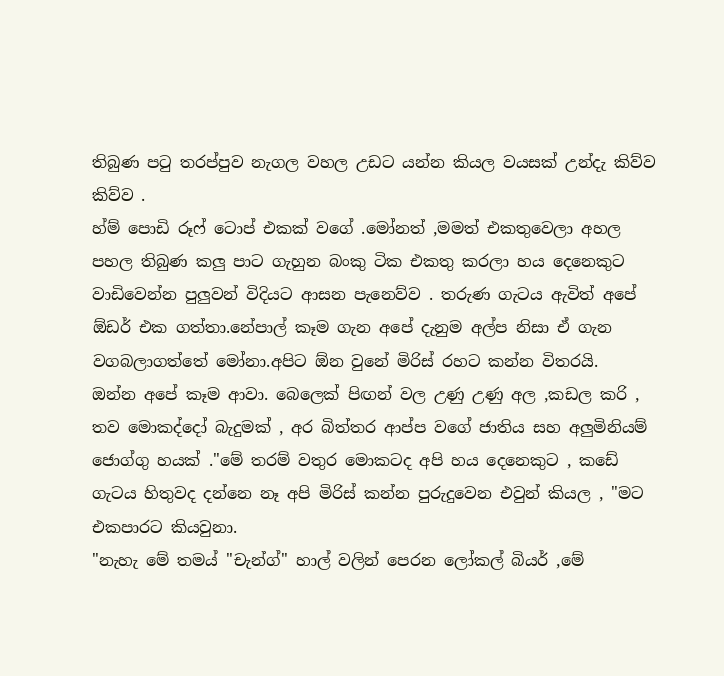තිබුණ පටු තරප්පුව නැගල වහල උඩට යන්න කියල වයසක් උන්දැ කිව්ව කිව්ව .
හ්ම් පොඩි රූෆ් ටොප් එකක් වගේ .මෝනත් ,මමත් එකතුවෙලා අහල පහල තිබුණ කලු පාට ගැහුන බංකු ටික එකතු කරලා හය දෙනෙකුට වාඩිවෙන්න පුලුවන් විදියට ආසන පැනෙව්ව . තරුණ ගැටය ඇවිත් අපේ ඕඩර් එක ගත්තා.නේපාල් කෑම ගැන අපේ දැනුම අල්ප නිසා ඒ ගැන වගබලාගත්තේ මෝනා.අපිට ඕන වුනේ මිරිස් රහට කන්න විතරයි.
ඔන්න අපේ කෑම ආවා. බෙලෙක් පිඟන් වල උණු උණු අල ,කඩල කරි , තව මොකද්දෝ බැදුමක් , අර බිත්තර ආප්ප වගේ ජාතිය සහ අලුමිනියම් ජොග්ගු හයක් ."මේ තරම් වතුර මොකටද අපි හය දෙනෙකුට , කඩේ ගැටය හිතුවද දන්නෙ නෑ අපි මිරිස් කන්න පුරුදුවෙන එවුන් කියල , "මට එකපාරට කියවුනා.
"නැහැ මේ තමය් "චැන්ග්" හාල් වලින් පෙරන ලෝකල් බියර් ,මේ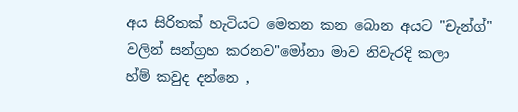අය සිරිතක් හැටියට මෙතන කන බොන අයට "චැන්ග්" වලින් සන්ග්‍රහ කරනව"මෝනා මාව නිවැරදි කලා
හ්ම් කවුද දන්නෙ ,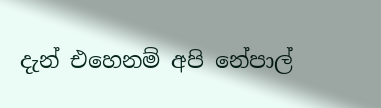දැන් එහෙනම් අපි නේපාල්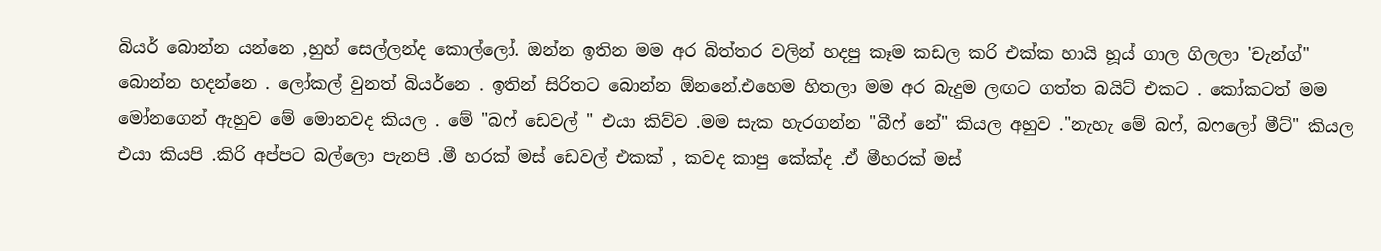බියර් බොන්න යන්නෙ ,හුහ් සෙල්ලන්ද කොල්ලෝ. ඔන්න ඉතින මම අර බිත්තර වලින් හදපු කෑම කඩල කරි එක්ක හායි හූය් ගාල ගිලලා 'චැන්ග්" බොන්න හදන්නෙ . ලෝකල් වුනත් බියර්නෙ . ඉතින් සිරිතට බොන්න ඕනනේ.එහෙම හිතලා මම අර බැදුම ලඟට ගත්ත බයිට් එකට . කෝකටත් මම මෝනගෙන් ඇහුව මේ මොනවද කියල . මේ "බෆ් ඩෙවල් " එයා කිව්ව .මම සැක හැරගන්න "බීෆ් නේ" කියල අහුව ."නැහැ මේ බෆ්, බෆලෝ මීට්" කියල එයා කියපි .කිරි අප්පට බල්ලො පැනපි .මී හරක් මස් ඩෙවල් එකක් , කවද කාපු කේක්ද .ඒ මීහරක් මස්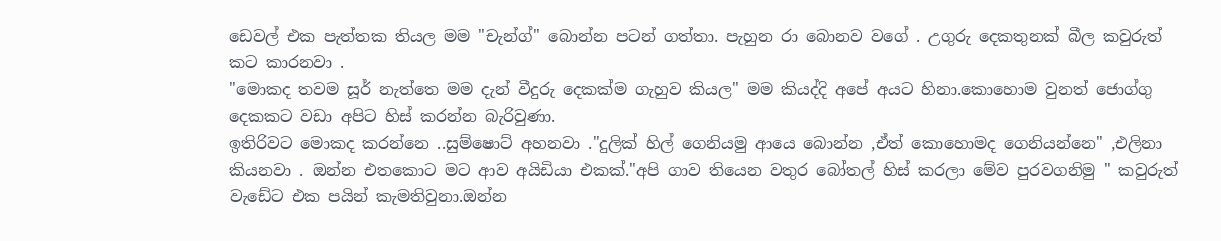ඩෙවල් එක පැත්තක තියල මම "චැන්ග්" බොන්න පටන් ගත්තා. පැහුන රා බොනව වගේ . උගුරු දෙකතුනක් බීල කවුරුත් කට කාරනවා .
"මොකද තවම සූර් නැත්තෙ මම දැන් වීදුරු දෙකක්ම ගැහුව කියල" මම කියද්දි අපේ අයට හිනා.කොහොම වුනත් ජොග්ගු දෙකකට වඩා අපිට හිස් කරන්න බැරිවුණා.
ඉතිරිවට මොකද කරන්නෙ ..සුම්ෂොට් අහනවා ."දුලික් හිල් ගෙනියමු ආයෙ බොන්න ,ඒත් කොහොමද ගෙනියන්නෙ" ,එලිනා කියනවා . ඔන්න එතකොට මට ආව අයිඩියා එකක්."අපි ගාව තියෙන වතුර බෝතල් හිස් කරලා මේව පුරවගනිමු " කවුරුත් වැඩේට එක පයින් කැමතිවුනා.ඔන්න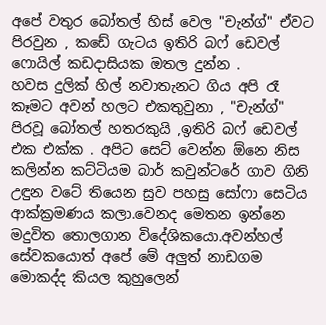අපේ වතුර බෝතල් හිස් වෙල "චැන්ග්" ඒවට පිරවුන , කඩේ ගැටය ඉතිරි බෆ් ඩෙවල් ෆොයිල් කඩදාසියක ඔතල දුන්න .
හවස දුලික් හිල් නවාතැනට ගිය අපි රෑ කෑමට අවන් හලට එකතුවුනා , "චැන්ග්" පිරවූ බෝතල් හතරකුයි ,ඉතිරි බෆ් ඩෙවල් එක එක්ක . අපිට සෙට් වෙන්න ඕනෙ නිස කලින්න කට්ටියම බාර් කවුන්ටරේ ගාව ගිනි උඳුන වටේ තියෙන සුව පහසු සෝෆා සෙටිය ආක්ක්‍රමණය කලා.වෙනද මෙතන ඉන්නෙ මදුවිත තොලගාන විදේශිකයො.අවන්හල් සේවකයොත් අපේ මේ අලුත් නාඩගම මොකද්ද කියල කුහුලෙන්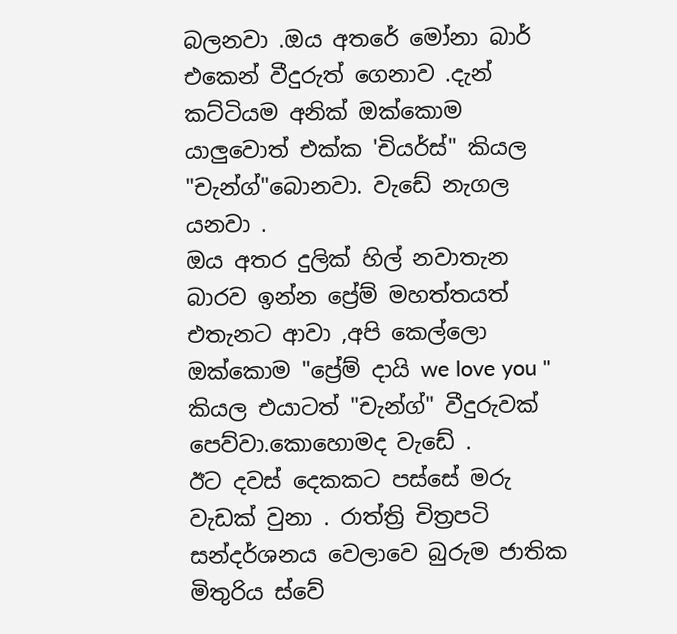බලනවා .ඔය අතරේ මෝනා බාර් එකෙන් වීදුරුත් ගෙනාව .දැන් කට්ටියම අනික් ඔක්කොම යාලුවොත් එක්ක 'චියර්ස්" කියල "චැන්ග්"බොනවා. වැඩේ නැගල යනවා .
ඔය අතර දුලික් හිල් නවාතැන බාරව ඉන්න ප්‍රේම් මහත්තයත් එතැනට ආවා ,අපි කෙල්ලො ඔක්කොම "ප්‍රේම් දායි we love you " කියල එයාටත් "චැන්ග්" වීදුරුවක් පෙව්වා.කොහොමද වැඩේ .
ඊට දවස් දෙකකට පස්සේ මරු වැඩක් වුනා . රාත්ත්‍රි චිත්‍රපටි සන්දර්ශනය වෙලාවෙ බුරුම ජාතික මිතුරිය ස්වේ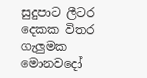සුදුපාට ලීටර දෙකක විතර ගැලුමක මොනවදෝ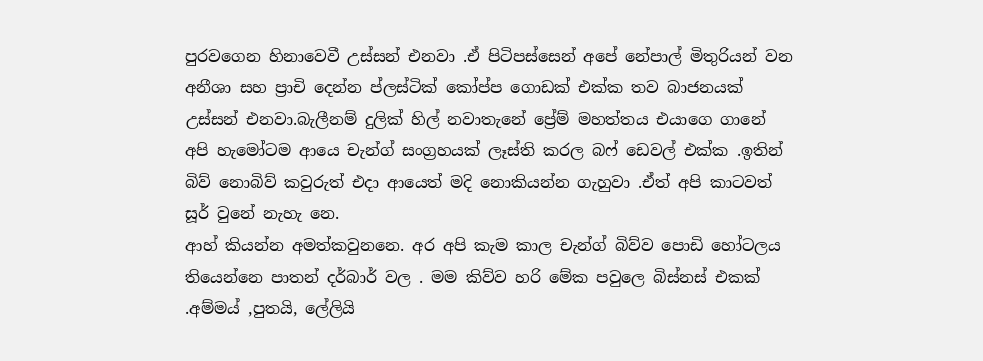පුරවගෙන හිනාවෙවී උස්සන් එනවා .ඒ පිටිපස්සෙන් අපේ නේපාල් මිතුරියන් වන අනීශා සහ ප්‍රාචි දෙන්න ප්ලස්ටික් කෝප්ප ගොඩක් එක්ක තව බාජනයක් උස්සන් එනවා.බැලීනම් දුලික් හිල් නවාතැනේ ප්‍රේම් මහත්තය එයාගෙ ගානේ අපි හැමෝටම ආයෙ චැන්ග් සංග්‍රහයක් ලෑස්ති කරල බෆ් ඩෙවල් එක්ක .ඉතින් බිව් නොබිව් කවුරුත් එදා ආයෙත් මදි නොකියන්න ගැහුවා .ඒත් අපි කාටවත් සූර් වුනේ නැහැ නෙ.
ආහ් කියන්න අමත්කවුනනෙ. අර අපි කැම කාල චැන්ග් බිව්ව පොඩි හෝටලය තියෙන්නෙ පාතන් දර්බාර් වල . මම කිව්ව හරි මේක පවුලෙ බිස්නස් එකක් .අම්මය් ,පුතයි, ලේලියි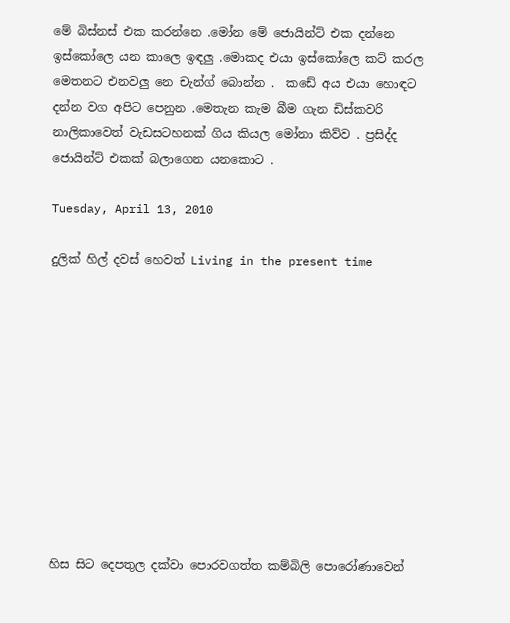මේ බිස්නස් එක කරන්නෙ .මෝන මේ ජොයින්ට් එක දන්නෙ ඉස්කෝලෙ යන කාලෙ ඉඳලු .මොකද එයා ඉස්කෝලෙ කට් කරල මෙතනට එනවලු නෙ චැන්ග් බොන්න .  කඩේ අය එයා හොඳට දන්න වග අපිට පෙනුන .මෙතැන කැම බීම ගැන ඩිස්කවරි නාලිකාවෙත් වැඩසටහනක් ගිය කියල මෝනා කිව්ව . ප්‍රසිද්ද ජොයින්ට් එකක් බලාගෙන යනකොට .

Tuesday, April 13, 2010

දුලික් හිල් දවස් හෙවත් Living in the present time











හිස සිට දෙපතුල දක්වා පොරවගත්ත කම්බිලි පොරෝණාවෙන්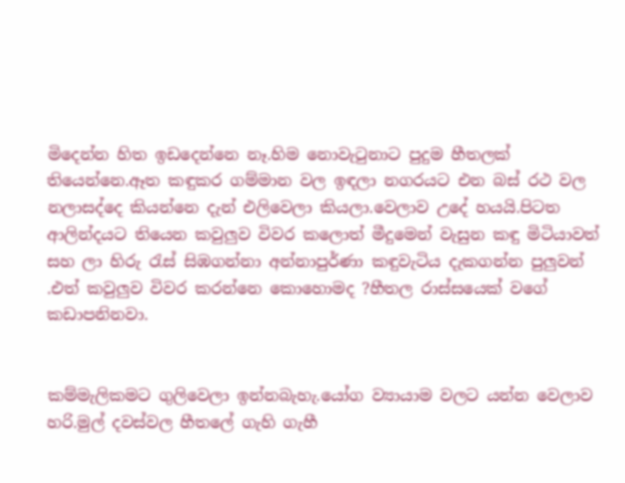මිදෙන්න හිත ඉඩදෙන්නෙ නෑ.හිම නොවැටුනාට පුදුම හීතලක් තියෙන්නෙ.ඈත කඳුකර ගම්මාන වල ඉඳලා නගරයට එන බස් රථ වල නලාසද්දෙ කියන්නෙ දැන් එලිවෙලා කියලා.වෙලාව උදේ හයයි.පිටත ආලින්දයට තියෙන කවුලුව විවර කලොත් මීදුමෙන් වැසුන කඳු මිටියාවත් සහ ලා හිරු රැස් සිඹගන්නා අන්නාපුර්ණා කඳුවැටිය දැකගන්න පුලුවන් .එත් කවුලුව විවර කරන්නෙ කොහොමද ?හීතල රාස්සයෙක් වගේ කඩාපනිනවා.


කම්මැලිකමට ගුලිවෙලා ඉන්නබැහැ.යෝග ව්‍යායාම වලට යන්න වෙලාව හරි.මුල් දවස්වල හීතලේ ගැහි ගැහී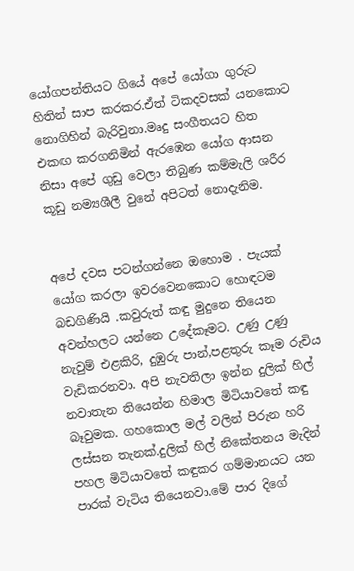යෝගපන්තියට ගියේ අපේ යෝගා ගුරුට හිතින් සාප කරකර.ඒත් ටිකදවසක් යනකොට නොගිහින් බැරිවුනා.මෘදු සංගීතයට හිත එකඟ කරගනිමින් ඇරඹෙන යෝග ආසන නිසා අපේ ගුඩු වෙලා තිබුණ කම්මැලි ශරීර කූඩු නම්‍යශීලී වුනේ අපිටත් නොදැනිම.


අපේ දවස පටන්ගන්නෙ ඔහොම . පැයක් යෝග කරලා ඉවරවෙනකොට හොඳටම බඩගිණියි .කවුරුත් කඳු මුදුනෙ තියෙන අවන්හලට යන්නෙ උදේකෑමට. උණු උණු නැවුම් එළකිරි, දුඹුරු පාන්,පළතුරු කෑම රුචිය වැඩිකරනවා. අපි නැවතිලා ඉන්න දුලික් හිල් නවාතැන තියෙන්න හිමාල මිටියාවතේ කඳු බෑවුමක. ගහකොල මල් වලින් පිරුන හරි ලස්සන තැනක්.දුලික් හිල් නිකේතනය මැදින් පහල මිටියාවතේ කඳුකර ගම්මානයට යන පාරක් වැටිය තියෙනවා.මේ පාර දිගේ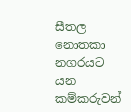සීතල නොතකා නගරයට යන කම්කරුවන්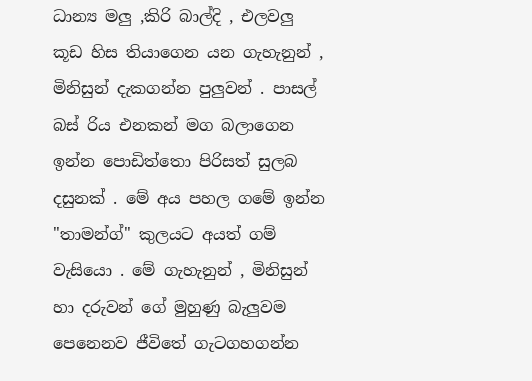ධාන්‍ය මලු ,කිරි බාල්දි , එලවලු කූඩ හිස තියාගෙන යන ගැහැනුන් , මිනිසුන් දැකගන්න පුලුවන් . පාසල් බස් රිය එනකන් මග බලාගෙන ඉන්න පොඩිත්තො පිරිසත් සුලබ දසුනක් . මේ අය පහල ගමේ ඉන්න "තාමන්ග්" කුලයට අයත් ගම් වැසියො . මේ ගැහැනුන් , මිනිසුන් හා දරුවන් ගේ මුහුණු බැලුවම පෙනෙනව ජීවිතේ ගැටගහගන්න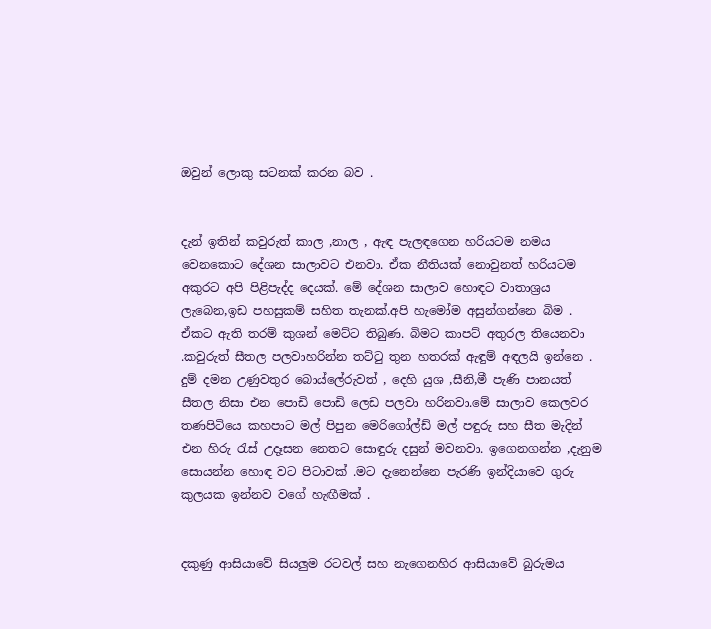ඔවුන් ලොකු සටනක් කරන බව .


දැන් ඉතින් කවුරුත් කාල ,නාල , ඇඳ පැලඳගෙන හරියටම නමය වෙනකොට දේශන සාලාවට එනවා. ඒක නීතියක් නොවුනත් හරියටම අකුරට අපි පිළිපැද්ද දෙයක්. මේ දේශන සාලාව හොඳට වාතාශ්‍රය ලැබෙන,ඉඩ පහසුකම් සහිත තැනක්.අපි හැමෝම අසුන්ගන්නෙ බිම . ඒකට ඇති තරම් කුශන් මෙට්ට තිබුණ. බිමට කාපට් අතුරල තියෙනවා .කවුරුත් සීතල පලවාහරින්න තට්ටු තුන හතරක් ඇඳුම් අඳලයි ඉන්නෙ . දුම් දමන උණුවතුර බොය්ලේරුවත් , දෙහි යුශ ,සීනි,මී පැණි පානයත් සීතල නිසා එන පොඩි පොඩි ලෙඩ පලවා හරිනවා.මේ සාලාව කෙලවර තණපිටියෙ කහපාට මල් පිපුන මෙරිගෝල්ඩ් මල් පඳුරු සහ සීත මැදින් එන හිරු රැස් උදෑසන නෙතට සොඳුරු දසුන් මවනවා. ඉගෙනගන්න ,දැනුම සොයන්න හොඳ වට පිටාවක් .මට දැනෙන්නෙ පැරණි ඉන්දියාවෙ ගුරු කුලයක ඉන්නව වගේ හැඟීමක් .


දකුණු ආසියාවේ සියලුම රටවල් සහ නැගෙනහිර ආසියාවේ බුරුමය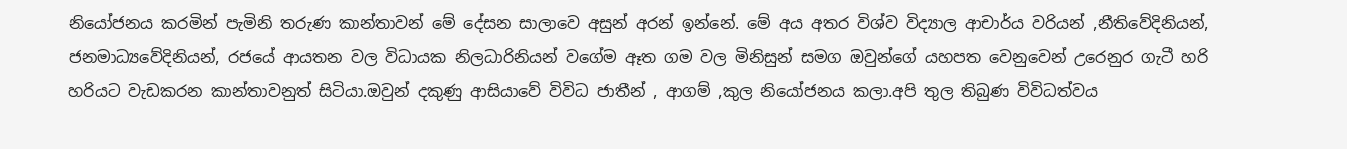නියෝජනය කරමින් පැමිනි තරුණ කාන්තාවන් මේ දේසන සාලාවෙ අසුන් අරන් ඉන්නේ. මේ අය අතර විශ්ව විද්‍යාල ආචාර්ය වරියන් ,නීතිවේදිනියන්, ජනමාධ්‍යවේදිනියන්, රජයේ ආයතන වල විධායක නිලධාරිනියන් වගේම ඈත ගම වල මිනිසුන් සමග ඔවුන්ගේ යහපත වෙනුවෙන් උරෙනුර ගැටී හරි හරියට වැඩකරන කාන්තාවනුත් සිටියා.ඔවුන් දකුණු ආසියාවේ විවිධ ජාතීන් , ආගම් ,කුල නියෝජනය කලා.අපි තුල තිබුණ විවිධත්වය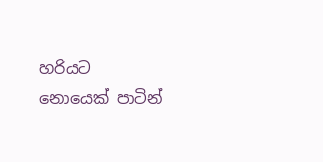හරියට නොයෙක් පාටින්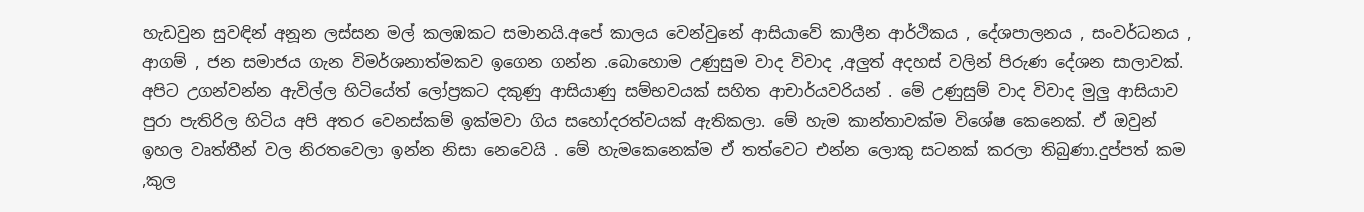හැඩවුන සුවඳින් අනූන ලස්සන මල් කලඹකට සමානයි.අපේ කාලය වෙන්වුනේ ආසියාවේ කාලීන ආර්ථිකය , දේශපාලනය , සංවර්ධනය , ආගම් , ජන සමාජය ගැන විමර්ශනාත්මකව ඉගෙන ගන්න .බොහොම උණුසුම වාද විවාද ,අලුත් අදහස් වලින් පිරුණ දේශන සාලාවක්. අපිට උගන්වන්න ඇවිල්ල හිටියේත් ලෝප්‍රකට දකුණු ආසියාණු සම්භවයක් සහිත ආචාර්යවරියන් . මේ උණුසුම් වාද විවාද මුලු ආසියාව පුරා පැතිරිල හිටිය අපි අතර වෙනස්කම් ඉක්මවා ගිය සහෝදරත්වයක් ඇතිකලා. මේ හැම කාන්තාවක්ම විශේෂ කෙනෙක්. ඒ ඔවුන් ඉහල වෘත්තීන් වල නිරතවෙලා ඉන්න නිසා නෙවෙයි . මේ හැමකෙනෙක්ම ඒ තත්වෙට එන්න ලොකු සටනක් කරලා තිබුණා.දුප්පත් කම ,කුල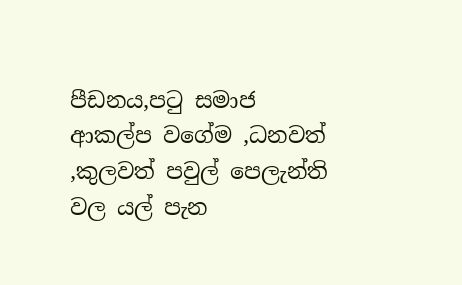පීඩනය,පටු සමාජ ආකල්ප වගේම ,ධනවත් ,කුලවත් පවුල් පෙලැන්ති වල යල් පැන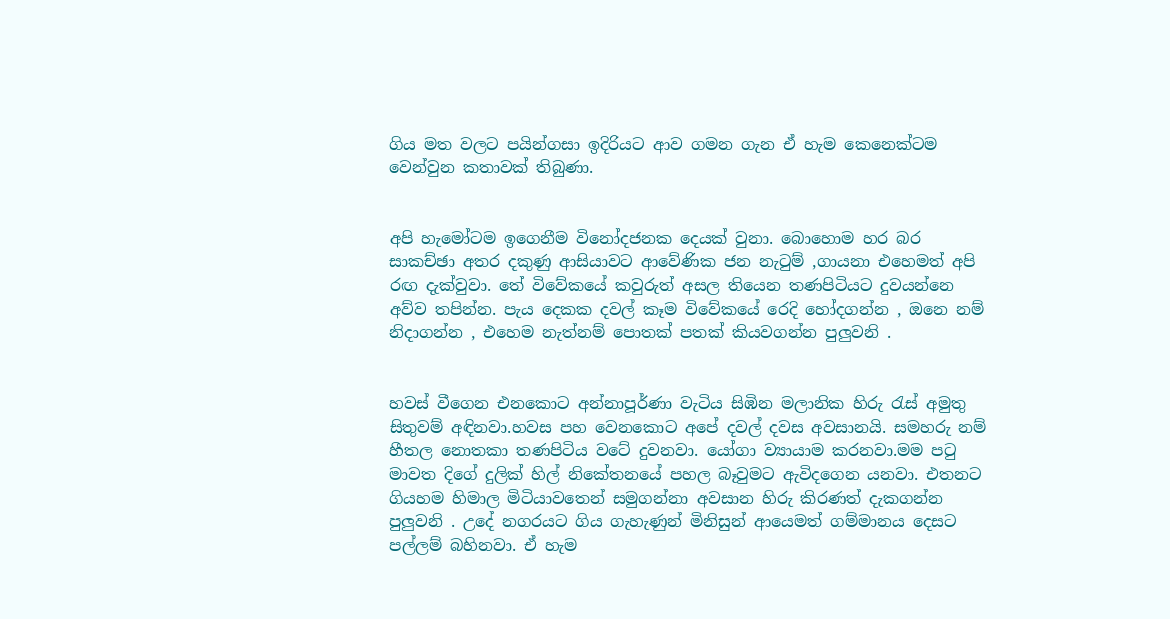ගිය මත වලට පයින්ගසා ඉදිරියට ආව ගමන ගැන ඒ හැම කෙනෙක්ටම වෙන්වුන කතාවක් තිබුණා.


අපි හැමෝටම ඉගෙනීම විනෝදජනක දෙයක් වුනා. බොහොම හර බර සාකච්ඡා අතර දකුණු ආසියාවට ආවේණික ජන නැටුම් ,ගායනා එහෙමත් අපි රඟ දැක්වුවා. තේ විවේකයේ කවුරුත් අසල තියෙන තණපිටියට දුවයන්නෙ අව්ව තපින්න. පැය දෙකක දවල් කෑම විවේකයේ රෙදි හෝදගන්න , ඔනෙ නම් නිදාගන්න , එහෙම නැත්නම් පොතක් පතක් කියවගන්න පුලුවනි .


හවස් වීගෙන එනකොට අන්නාපූර්ණා වැටිය සිඹින මලානික හිරු රැස් අමුතු සිතුවම් අඳිනවා.හවස පහ වෙනකොට අපේ දවල් දවස අවසානයි. සමහරු නම් හීතල නොතකා තණපිටිය වටේ දුවනවා. යෝගා ව්‍යායාම කරනවා.මම පටු මාවත දිගේ දුලික් හිල් නිකේතනයේ පහල බෑවුමට ඇවිදගෙන යනවා. එතනට ගියහම හිමාල මිටියාවතෙන් සමුගන්නා අවසාන හිරු කිරණත් දැකගන්න පුලුවනි . උදේ නගරයට ගිය ගැහැණුන් මිනිසුන් ආයෙමත් ගම්මානය දෙසට පල්ලම් බහිනවා. ඒ හැම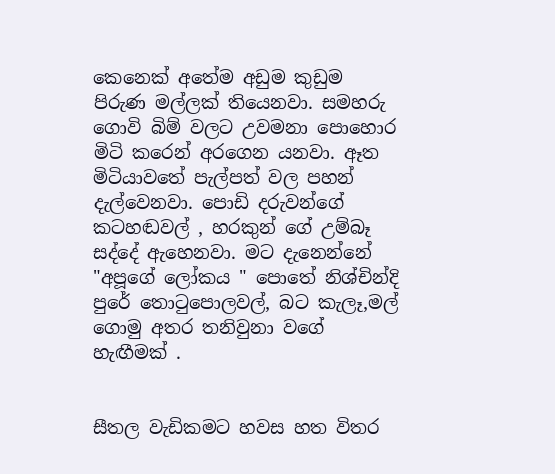කෙනෙක් අතේම අඩුම කුඩුම පිරුණ මල්ලක් තියෙනවා. සමහරු ගොවි බිම් වලට උවමනා පොහොර මිටි කරෙන් අරගෙන යනවා. ඈත මිටියාවතේ පැල්පත් වල පහන් දැල්වෙනවා. පොඩි දරුවන්ගේ කටහඬවල් , හරකුන් ගේ උම්බෑ සද්දේ ඇහෙනවා. මට දැනෙන්නේ "අපූගේ ලෝකය " පොතේ නිශ්චින්දි පුරේ තොටුපොලවල්, බට කැලෑ,මල් ගොමු අතර තනිවුනා වගේ හැඟීමක් .


සීතල වැඩිකමට හවස හත විතර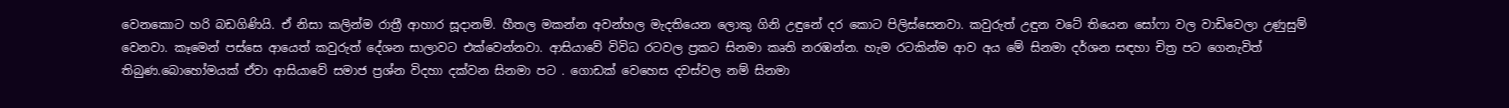වෙනකොට හරි බඩගිණියි. ඒ නිසා කලින්ම රාත්‍රී ආහාර සූදානම්. හීතල මකන්න අවන්හල මැදතියෙන ලොකු ගිනි උඳුනේ දර කොට පිලිස්සෙනවා. කවුරුත් උඳුන වටේ තියෙන සෝෆා වල වාඩිවෙලා උණුසුම් වෙනවා. කෑමෙන් පස්සෙ ආයෙත් කවුරුත් දේශන සාලාවට එක්වෙන්නවා. ආසියාවේ විවිධ රටවල ප්‍රකට සිනමා කෘති නරඹන්න. හැම රටකින්ම ආව අය මේ සිනමා දර්ශන සඳහා චිත්‍ර පට ගෙනැවිත් තිබුණ.බොහෝමයක් ඒවා ආසියාවේ සමාජ ප්‍රශ්න විදහා දක්වන සිනමා පට . ගොඩක් වෙහෙස දවස්වල නම් සිනමා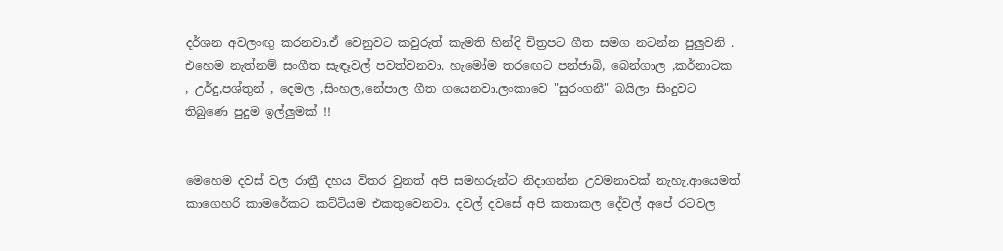දර්ශන අවලංඟු කරනවා.ඒ වෙනුවට කවුරුත් කැමති හින්දි චිත්‍රපට ගීත සමග නටන්න පුලුවනි . එහෙම නැත්නම් සංගීත සැඳෑවල් පවත්වනවා. හැමෝම තරඟෙට පන්ජාබි, බෙන්ගාල ,කර්නාටක , උර්දු,පශ්තුන් , දෙමල ,සිංහල,නේපාල ගීත ගයෙනවා.ලංකාවෙ "සුරංගනී" බයිලා සිංදුවට තිබුණෙ පුදුම ඉල්ලුමක් !!


මෙහෙම දවස් වල රාත්‍රී දහය විතර වුනත් අපි සමහරුන්ට නිදාගන්න උවමනාවක් නැහැ.ආයෙමත් කාගෙහරි කාමරේකට කට්ටියම එකතුවෙනවා. දවල් දවසේ අපි කතාකල දේවල් අපේ රටවල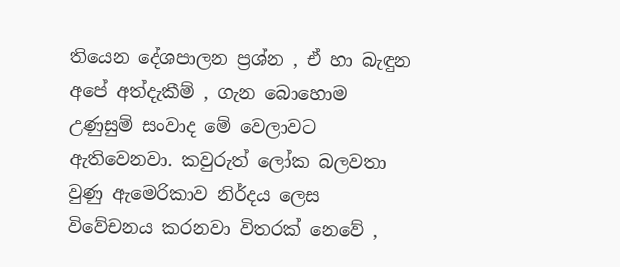තියෙන දේශපාලන ප්‍රශ්න , ඒ හා බැඳුන අපේ අත්දැකීම් , ගැන බොහොම උණුසුම් සංවාද මේ වෙලාවට ඇතිවෙනවා. කවුරුත් ලෝක බලවතා වුණු ඇමෙරිකාව නිර්දය ලෙස විවේචනය කරනවා විතරක් නෙවේ ,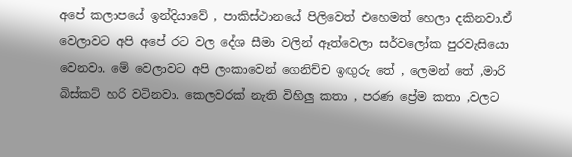අපේ කලාපයේ ඉන්දියාවේ , පාකිස්ථානයේ පිලිවෙත් එහෙමත් හෙලා දකිනවා.ඒ වෙලාවට අපි අපේ රට වල දේශ සීමා වලින් ඈත්වෙලා සර්වලෝක පුරවැසියො වෙනවා. මේ වෙලාවට අපි ලංකාවෙන් ගෙනිච්ච ඉඟුරු තේ , ලෙමන් තේ ,මාරි බිස්කට් හරි වටිනවා. කෙලවරක් නැති විහිලු කතා , පරණ ප්‍රේම කතා ,වලට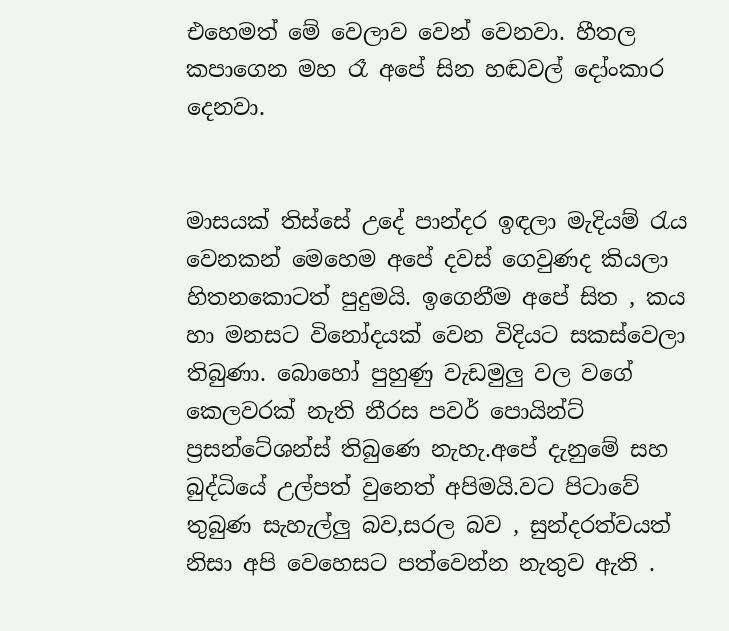එහෙමත් මේ වෙලාව වෙන් වෙනවා. හීතල කපාගෙන මහ රෑ අපේ සින හඬවල් දෝංකාර දෙනවා.


මාසයක් තිස්සේ උදේ පාන්දර ඉඳලා මැදියම් රැය වෙනකන් මෙහෙම අපේ දවස් ගෙවුණද කියලා හිතනකොටත් පුදුමයි. ඉගෙනීම අපේ සිත , කය හා මනසට විනෝදයක් වෙන විදියට සකස්වෙලා තිබුණා. බොහෝ පුහුණු වැඩමුලු වල වගේ කෙලවරක් නැති නීරස පවර් පොයින්ට් ප්‍රසන්ටේශන්ස් තිබුණෙ නැහැ.අපේ දැනුමේ සහ බුද්ධියේ උල්පත් වුනෙත් අපිමයි.වට පිටාවේ තුබුණ සැහැල්ලු බව,සරල බව , සුන්දරත්වයත් නිසා අපි වෙහෙසට පත්වෙන්න නැතුව ඇති .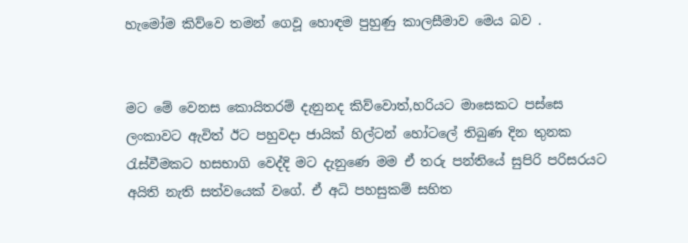හැමෝම කිව්වෙ තමන් ගෙවූ හොඳම පුහුණු කාලසීමාව මෙය බව .


මට මේ වෙනස කොයිතරම් දැනුනද කිව්වොත්,හරියට මාසෙකට පස්සෙ ලංකාවට ඇවිත් ඊට පහුවදා ජායික් හිල්ටන් හෝටලේ තිබුණ දින තුනක රැස්වීමකට හසභාගි වෙද්දි මට දැනුණෙ මම ඒ තරු පන්තියේ සුපිරි පරිසරයට අයිති නැති සත්වයෙක් වගේ. ඒ අධි පහසුකම් සහිත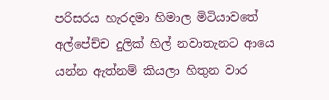පරිසරය හැරදමා හිමාල මිටියාවතේ අල්පේච්ච දුලික් හිල් නවාතැනට ආයෙ යන්න ඇත්නම් කියලා හිතුන වාර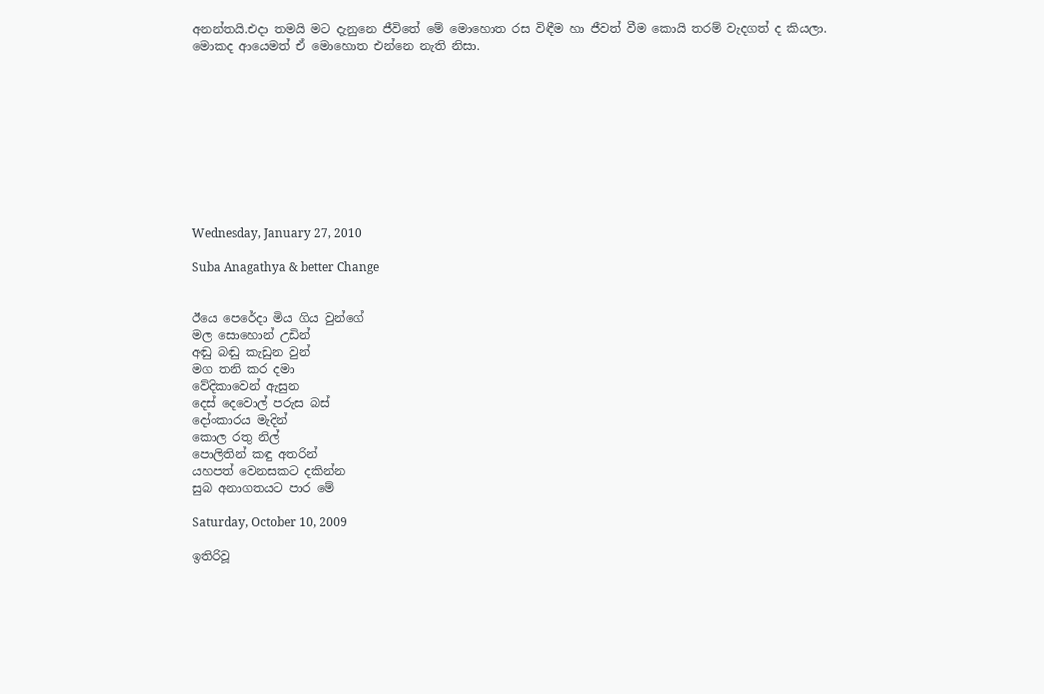අනන්තයි.එදා තමයි මට දැනුනෙ ජීවිතේ මේ මොහොත රස විඳීම හා ජීවත් වීම කොයි තරම් වැදගත් ද කියලා. මොකද ආයෙමත් ඒ මොහොත එන්නෙ නැති නිසා.










Wednesday, January 27, 2010

Suba Anagathya & better Change


ඊයෙ පෙරේදා මිය ගිය වුන්ගේ
මල සොහොන් උඩින්
අඬු බඬු කැඩුන වුන්
මග තනි කර දමා
වේදිකාවෙන් ඇසුන
දෙස් දෙවොල් පරුස බස්
දෝංකාරය මැදින්
කොල රතු නිල්
පොලිතින් කඳු අතරින්
යහපත් වෙනසකට දකින්න
සුබ අනාගතයට පාර මේ

Saturday, October 10, 2009

ඉතිරිවූ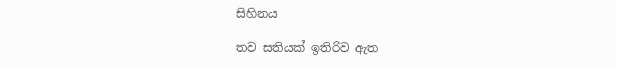සිහිනය

තව සතියක් ඉතිරිව ඇත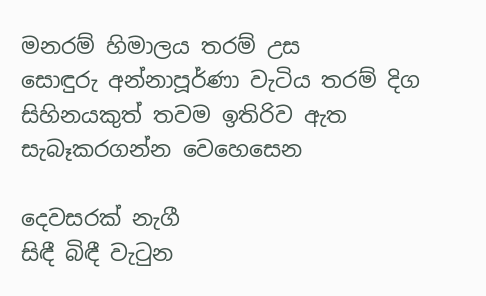මනරම් හිමාලය තරම් උස
සොඳුරු අන්නාපූර්ණා වැටිය තරම් දිග
සිහිනයකුත් තවම ඉතිරිව ඇත
සැබෑකරගන්න වෙහෙසෙන

දෙවසරක් නැගී
සිඳී බිඳී වැටුන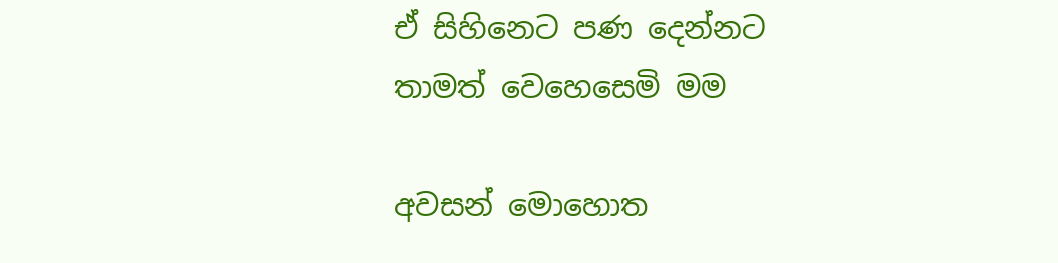ඒ සිහිනෙට පණ දෙන්නට
තාමත් වෙහෙසෙමි මම

අවසන් මොහොත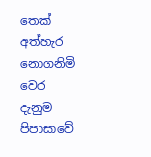තෙක්
අත්හැර නොගනිමි වෙර
දැනුම පිපාසාවේ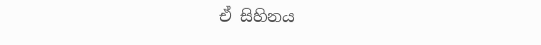ඒ සිහිනය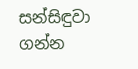සන්සිඳුවා ගන්න